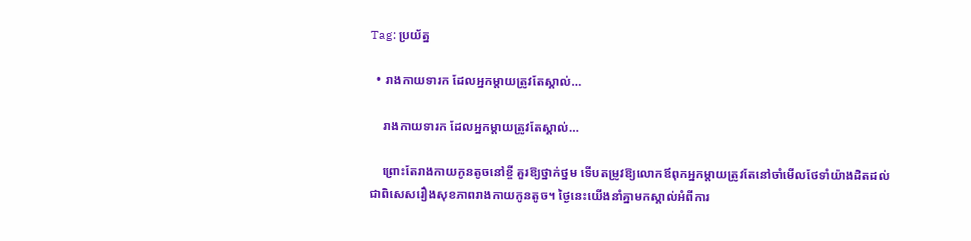Tag: ប្រយ័ត្ន

  • រាងកាយទារក ដែលអ្នកម្តាយត្រូវតែស្គាល់…

    រាងកាយទារក ដែលអ្នកម្តាយត្រូវតែស្គាល់…

    ព្រោះតែរាងកាយកូនតូចនៅខ្ចី គួរឱ្យថ្នាក់ថ្នម ទើបតម្រូវឱ្យលោកឪពុកអ្នកម្តាយត្រូវតែនៅចាំមើលថែទាំយ៉ាងដិតដល់ ជាពិសេសរឿងសុខភាពរាងកាយកូនតូច។ ថ្ងៃនេះយើងនាំគ្នាមកស្គាល់អំពីការ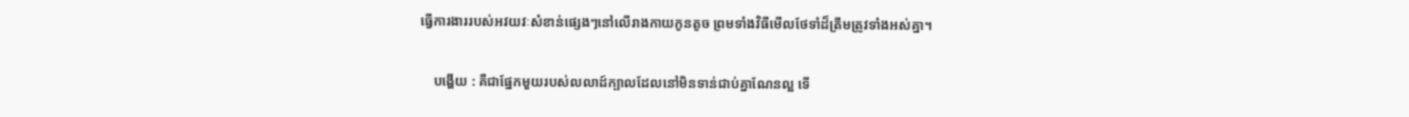ធ្វើការងាររបស់អវយវៈសំខាន់ផ្សេងៗនៅលើរាងកាយកូនតូច ព្រមទាំងវិធីមើលថែទាំដ៏ត្រឹមត្រូវទាំងអស់គ្នា។

    បង្ហើយ : គឺជាផ្នែកមួយរបស់លលាដ៍ក្បាលដែលនៅមិនទាន់ជាប់គ្នាណែនល្អ ទើ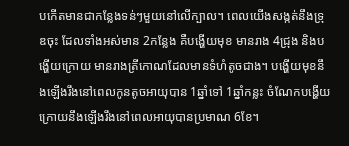បកើតមានជាកន្លែងទន់ៗមួយនៅលើក្បាល។ ពេលយើងសង្កត់នឹងទ្រុឌចុះ ដែលទាំងអស់មាន 2កន្លែង គឺបង្ហើយមុខ មានរាង 4ជ្រុង និងបង្ហើយក្រោយ មានរាងត្រីកោណដែលមានទំហំតូចជាង។ បង្ហើយមុខនឹងឡើងរឹងនៅពេលកូនតូចអាយុបាន 1ឆ្នាំទៅ 1ឆ្នាំកន្លះ ចំណែកបង្ហើយក្រោយនឹងឡើងរឹងនៅពេលអាយុបានប្រមាណ 6ខែ។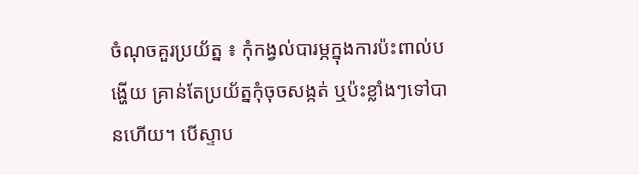ចំណុចគួរប្រយ័ត្ន ៖ កុំកង្វល់បារម្ភក្នុងការប៉ះពាល់បង្ហើយ គ្រាន់តែប្រយ័ត្នកុំចុចសង្កត់ ឬប៉ះខ្លាំងៗទៅបានហើយ។ បើស្ទាប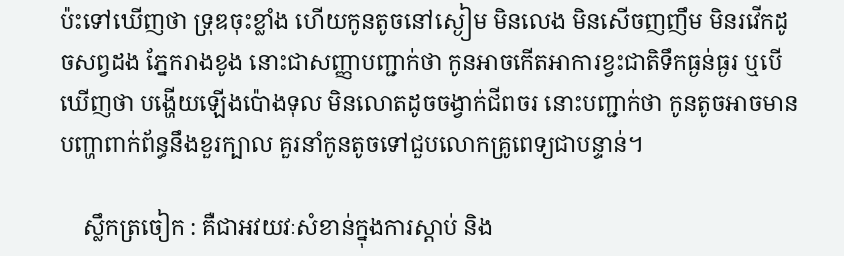ប៉ះទៅឃើញថា ទ្រុឌចុះខ្លាំង ហើយកូនតូចនៅស្ងៀម មិនលេង មិនសើចញញឹម មិនរវើកដូចសព្វដង ភ្នែករាងខូង នោះជាសញ្ញាបញ្ជាក់ថា កូនអាចកើតអាការខ្វះជាតិទឹកធ្ងន់ធ្ងរ ឬបើឃើញថា បង្ហើយឡើងប៉ោងទុល មិនលោតដូចចង្វាក់ជីពចរ នោះបញ្ជាក់ថា កូនតូចអាចមានបញ្ហាពាក់ព័ន្ធនឹងខួរក្បាល គួរនាំកូនតូចទៅជួបលោកគ្រូពេទ្យជាបន្ទាន់។

    ស្លឹកត្រចៀក : គឺជាអវយវៈសំខាន់ក្នុងការស្តាប់ និង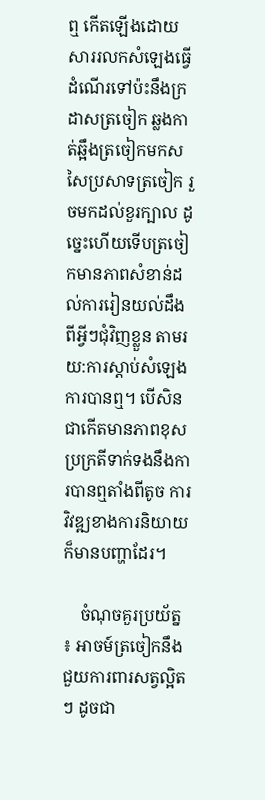ឮ កើតឡើងដោយសាររលកសំឡេងធ្វើដំណើរទៅប៉ះនឹងក្រដាសត្រចៀក ឆ្លងកាត់ឆ្អឹងត្រចៀកមកសសៃប្រសាទត្រចៀក រួចមកដល់ខួរក្បាល ដូច្នេះហើយទើបត្រចៀកមានភាពសំខាន់ដល់ការរៀនយល់ដឹងពីអ្វីៗជុំវិញខ្លួន តាមរយ:ការស្តាប់សំឡេង ការបានឮ។ បើសិនជាកើតមានភាពខុសប្រក្រតីទាក់ទងនឹងការបានឮតាំងពីតូច ការវិវឌ្ឍខាងការនិយាយក៏មានបញ្ហាដែរ។

    ចំណុចគួរប្រយ័ត្ន ៖ អាចម៍ត្រចៀកនឹងជួយការពារសត្វល្អិតៗ ដូចជា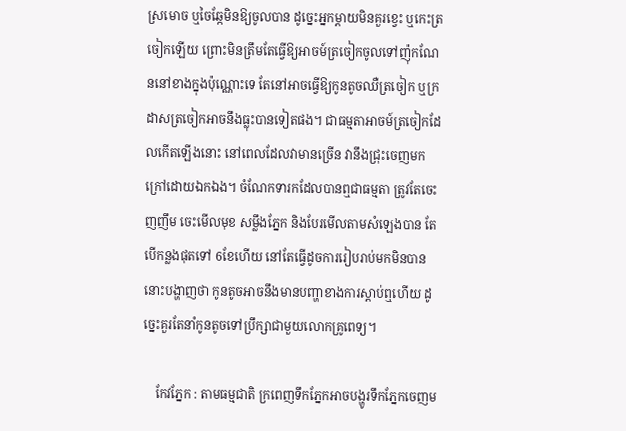ស្រមោច ឬចៃឆ្កែមិនឱ្យចូលបាន ដូច្នេះអ្នកម្ដាយមិនគួរខ្វេះ ឬកេះត្រចៀកឡើយ ព្រោះមិនត្រឹមតែធ្វើឱ្យអាចម៍ត្រចៀកចូលទៅញ៉ុកណែននៅខាងក្នុងប៉ុណ្ណោះទេ តែនៅអាចធ្វើឱ្យកូនតូចឈឺត្រចៀក ឬក្រដាសត្រចៀកអាចនឹងធ្លុះបានទៀតផង។ ជាធម្មតាអាចម៍ត្រចៀកដែលកើតឡើងនោះ នៅពេលដែលវាមានច្រើន វានឹងជ្រុះចេញមកក្រៅដោយឯកឯង។ ចំណែកទារកដែលបានឮជាធម្មតា ត្រូវតែចេះញញឹម ចេះមើលមុខ សម្លឹងភ្នែក និងបែរមើលតាមសំឡេងបាន តែបើកន្លងផុតទៅ 6ខែហើយ នៅតែធ្វើដូចការរៀបរាប់មកមិនបាន នោះបង្ហាញថា កូនតូចអាចនឹងមានបញ្ហាខាងការស្តាប់ឮហើយ ដូច្នេះគួរតែនាំកូនតូចទៅប្រឹក្សាជាមួយលោកគ្រូពេទ្យ។

    កែវភ្នែក : តាមធម្មជាតិ ក្រពេញទឹកភ្នែកអាចបង្ហូរទឹកភ្នែកចេញម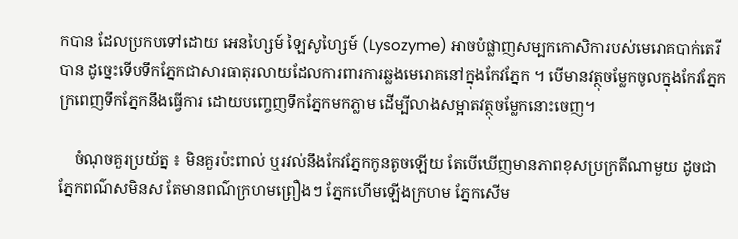កបាន ដែលប្រកបទៅដោយ អេនហ្សៃម៍ ឡៃសូហ្សៃម៍ (Lysozyme) អាចបំផ្លាញសម្បកកោសិការបស់មេរោគបាក់តេរីបាន ដូច្នេះទើបទឹកភ្នែកជាសារធាតុរលាយដែលការពារការឆ្លងមេរោគនៅក្នុងកែវភ្នែក ។ បើមានវត្ថុចម្លែកចូលក្នុងកែវភ្នែក ក្រពេញទឹកភ្នែកនឹងធ្វើការ ដោយបញ្ចេញទឹកភ្នែកមកភ្លាម ដើម្បីលាងសម្អាតវត្ថុចម្លែកនោះចេញ។

    ចំណុចគួរប្រយ័ត្ន ៖ មិនគួរប៉ះពាល់ ឬរវល់នឹងកែវភ្នែកកូនតូចឡើយ តែបើឃើញមានភាពខុសប្រក្រតីណាមួយ ដូចជា ភ្នែកពណ៌សមិនស តែមានពណ៌ក្រហមព្រឿងៗ ភ្នែកហើមឡើងក្រហម ភ្នែកសើម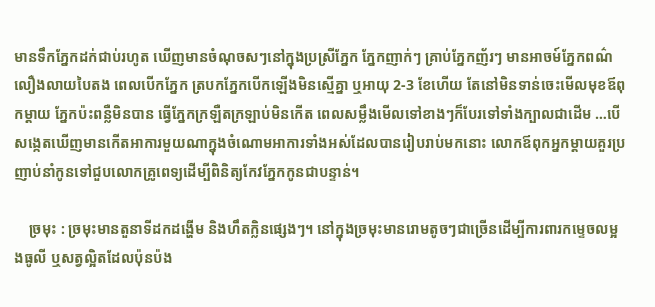មានទឹកភ្នែកដក់ជាប់រហូត ឃើញមានចំណុចសៗនៅក្នុងប្រស្រីភ្នែក ភ្នែកញាក់ៗ គ្រាប់ភ្នែកញ័រៗ មានអាចម៍ភ្នែកពណ៌លឿងលាយបៃតង ពេលបើកភ្នែក ត្របកភ្នែកបើកឡើងមិនស្មើគ្នា ឬអាយុ 2-3 ខែហើយ តែនៅមិនទាន់ចេះមើលមុខឪពុកម្តាយ ភ្នែកប៉ះពន្លឺមិនបាន ធ្វើភ្នែកក្រឡឺតក្រឡាប់មិនកើត ពេលសម្លឹងមើលទៅខាងៗក៏បែរទៅទាំងក្បាលជាដើម …បើសង្កេតឃើញមានកើតអាការមួយណាក្នុងចំណោមអាការទាំងអស់ដែលបានរៀបរាប់មកនោះ លោកឪពុកអ្នកម្តាយគួរប្រញាប់នាំកូនទៅជួបលោកគ្រូពេទ្យដើម្បីពិនិត្យកែវភ្នែកកូនជាបន្ទាន់។

    ច្រមុះ : ច្រមុះមានតួនាទីដកដង្ហើម និងហឹតក្លិនផ្សេងៗ។ នៅក្នុងច្រមុះមានរោមតូចៗជាច្រើនដើម្បីការពារកម្ទេចលម្អងធូលី ឬសត្វល្អិតដែលប៉ុនប៉ង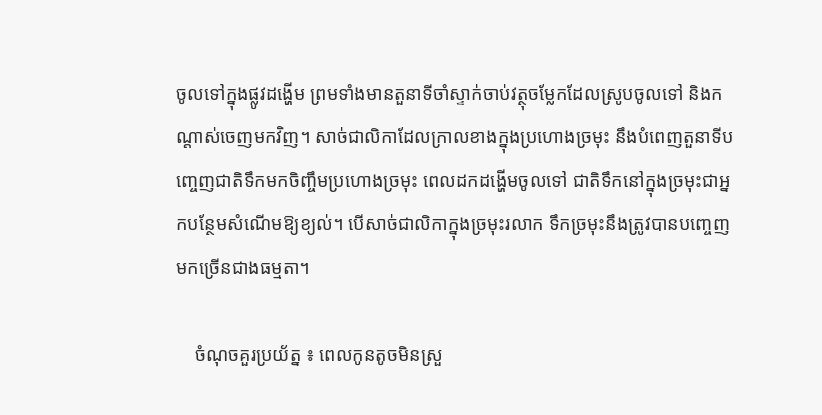ចូលទៅក្នុងផ្លូវដង្ហើម ព្រមទាំងមានតួនាទីចាំស្ទាក់ចាប់វត្ថុចម្លែកដែលស្រូបចូលទៅ និងកណ្តាស់ចេញមកវិញ។ សាច់ជាលិកាដែលក្រាលខាងក្នុងប្រហោងច្រមុះ នឹងបំពេញតួនាទីបញ្ចេញជាតិទឹកមកចិញ្ចឹមប្រហោងច្រមុះ ពេលដកដង្ហើមចូលទៅ ជាតិទឹកនៅក្នុងច្រមុះជាអ្នកបន្ថែមសំណើមឱ្យខ្យល់។ បើសាច់ជាលិកាក្នុងច្រមុះរលាក ទឹកច្រមុះនឹងត្រូវបានបញ្ចេញមកច្រើនជាងធម្មតា។

    ចំណុចគួរប្រយ័ត្ន ៖ ពេលកូនតូចមិនស្រួ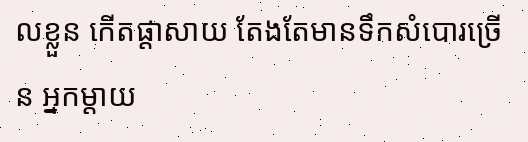លខ្លួន កើតផ្តាសាយ តែងតែមានទឹកសំបោរច្រើន អ្នកម្ដាយ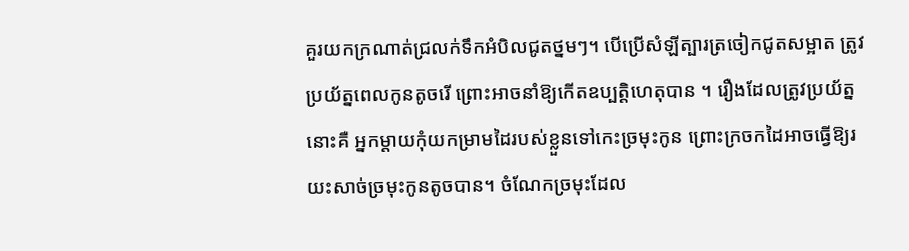គួរយកក្រណាត់ជ្រលក់ទឹកអំបិលជូតថ្នមៗ។ បើប្រើសំឡីត្បារត្រចៀកជូតសម្អាត ត្រូវប្រយ័ត្នពេលកូនតូចរើ ព្រោះអាចនាំឱ្យកើតឧប្បត្តិហេតុបាន ។ រឿងដែលត្រូវប្រយ័ត្ននោះគឺ អ្នកម្ដាយកុំយកម្រាមដៃរបស់ខ្លួនទៅកេះច្រមុះកូន ព្រោះក្រចកដៃអាចធ្វើឱ្យរយះសាច់ច្រមុះកូនតូចបាន។ ចំណែកច្រមុះដែល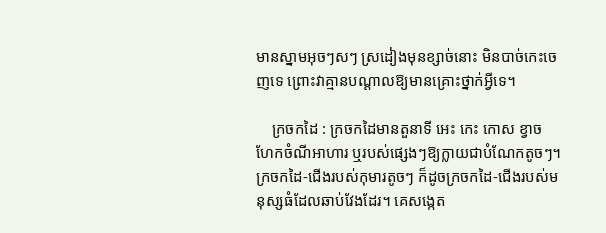មានស្នាមអុចៗសៗ ស្រដៀងមុនខ្សាច់នោះ មិនបាច់កេះចេញទេ ព្រោះវាគ្មានបណ្តាលឱ្យមានគ្រោះថ្នាក់អ្វីទេ។

    ក្រចកដៃ : ក្រចកដៃមានតួនាទី អេះ កេះ កោស ខ្វាច ហែកចំណីអាហារ ឬរបស់ផ្សេងៗឱ្យក្លាយជាបំណែកតូចៗ។ ក្រចកដៃ-ជើងរបស់កុមារតូចៗ ក៏ដូចក្រចកដៃ-ជើងរបស់មនុស្សធំដែលឆាប់វែងដែរ។ គេសង្កេត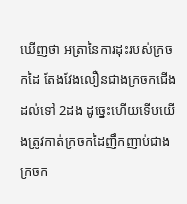ឃើញថា អត្រានៃការដុះរបស់ក្រចកដៃ តែងវែងលឿនជាងក្រចកជើងដល់ទៅ 2ដង ដូច្នេះហើយទើបយើងត្រូវកាត់ក្រចកដៃញឹកញាប់ជាងក្រចក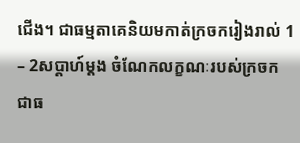ជើង។ ជាធម្មតាគេនិយមកាត់ក្រចករៀងរាល់ 1 – 2សប្តាហ៍ម្តង ចំណែកលក្ខណៈរបស់ក្រចក ជាធ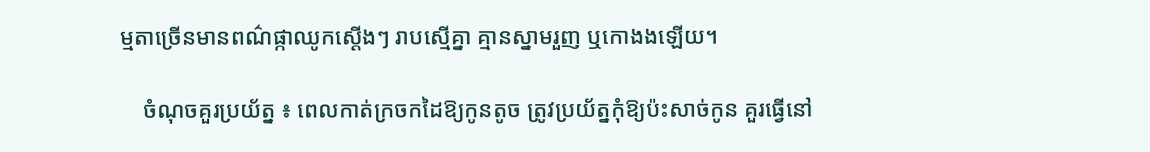ម្មតាច្រើនមានពណ៌ផ្កាឈូកស្តើងៗ រាបស្មើគ្នា គ្មានស្នាមរួញ ឬកោងងឡើយ។

    ចំណុចគួរប្រយ័ត្ន ៖ ពេលកាត់ក្រចកដៃឱ្យកូនតូច ត្រូវប្រយ័ត្នកុំឱ្យប៉ះសាច់កូន គួរធ្វើនៅ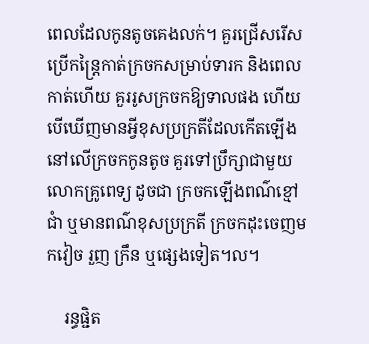ពេលដែលកូនតូចគេងលក់។ គួរជ្រើសរើសប្រើកន្រ្តៃកាត់ក្រចកសម្រាប់ទារក និងពេលកាត់ហើយ គួររូសក្រចកឱ្យទាលផង ហើយបើឃើញមានអ្វីខុសប្រក្រតីដែលកើតឡើងនៅលើក្រចកកូនតូច គួរទៅប្រឹក្សាជាមួយលោកគ្រូពេទ្យ ដូចជា ក្រចកឡើងពណ៌ខ្មៅជាំ ឬមានពណ៌ខុសប្រក្រតី ក្រចកដុះចេញមកវៀច រួញ ក្រឹន ឬផ្សេងទៀត។ល។

    រន្ធផ្ជិត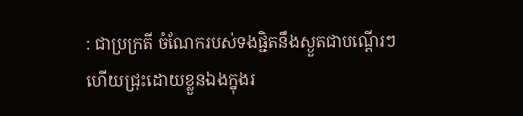: ជាប្រក្រតី ចំណែករបស់ទងផ្ជិតនឹងស្ងួតជាបណ្តើរៗ ហើយជ្រុះដោយខ្លួនឯងក្នុងរ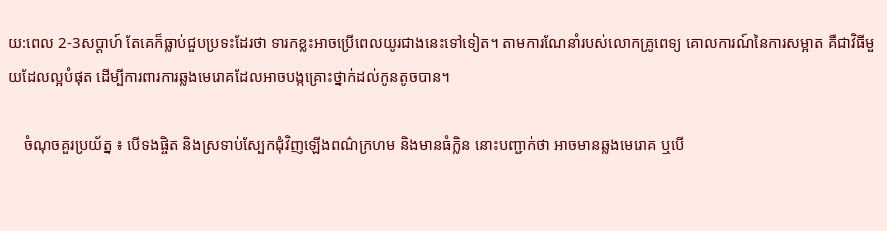យ:ពេល 2-3សប្តាហ៍ តែគេក៏ធ្លាប់ជួបប្រទះដែរថា ទារកខ្លះអាចប្រើពេលយូរជាងនេះទៅទៀត។ តាមការណែនាំរបស់លោកគ្រូពេទ្យ គោលការណ៍នៃការសម្អាត គឺជាវិធីមួយដែលល្អបំផុត ដើម្បីការពារការឆ្លងមេរោគដែលអាចបង្កគ្រោះថ្នាក់ដល់កូនតូចបាន។

    ចំណុចគួរប្រយ័ត្ន ៖ បើទងផ្ចិត និងស្រទាប់ស្បែកជុំវិញឡើងពណ៌ក្រហម និងមានធំក្លិន នោះបញ្ជាក់ថា អាចមានឆ្លងមេរោគ ឬបើ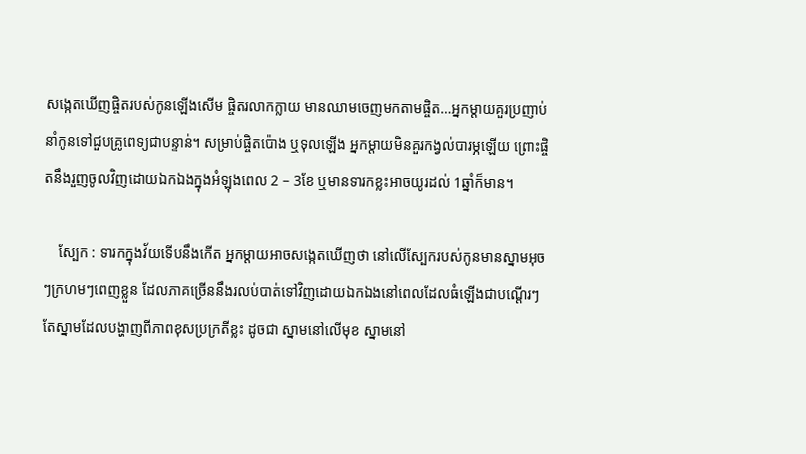សង្កេតឃើញផ្ចិតរបស់កូនឡើងសើម ផ្ចិតរលាកក្លាយ មានឈាមចេញមកតាមផ្ចិត…អ្នកម្តាយគួរប្រញាប់នាំកូនទៅជួបគ្រូពេទ្យជាបន្ទាន់។ សម្រាប់ផ្ចិតប៉ោង ឬទុលឡើង អ្នកម្តាយមិនគួរកង្វល់បារម្ភឡើយ ព្រោះផ្ចិតនឹងរួញចូលវិញដោយឯកឯងក្នុងអំឡុងពេល 2 – 3ខែ ឬមានទារកខ្លះអាចយូរដល់ 1ឆ្នាំក៏មាន។

    ស្បែក : ទារកក្នុងវ័យទើបនឹងកើត អ្នកម្តាយអាចសង្កេតឃើញថា នៅលើស្បែករបស់កូនមានស្នាមអុចៗក្រហមៗពេញខ្លួន ដែលភាគច្រើននឹងរលប់បាត់ទៅវិញដោយឯកឯងនៅពេលដែលធំឡើងជាបណ្តើរៗ តែស្នាមដែលបង្ហាញពីភាពខុសប្រក្រតីខ្លះ ដូចជា ស្នាមនៅលើមុខ ស្នាមនៅ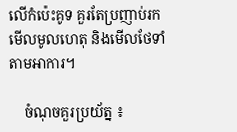លើកំប៉េះគូទ គួរតែប្រញាប់រកមើលមូលហេតុ និងមើលថែទាំតាមអាការ។

    ចំណុចគួរប្រយ័ត្ន ៖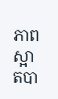ភាពស្អាតបា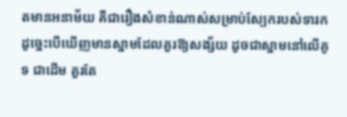តមានអនាម័យ គឺជារឿងសំខាន់ណាស់សម្រាប់ស្បែករបស់ទារក ដូច្នេះបើឃើញមានស្នាមដែលគួរឱ្យសង្ស័យ ដូចជាស្នាមនៅលើគូទ ជាដើម គួរតែ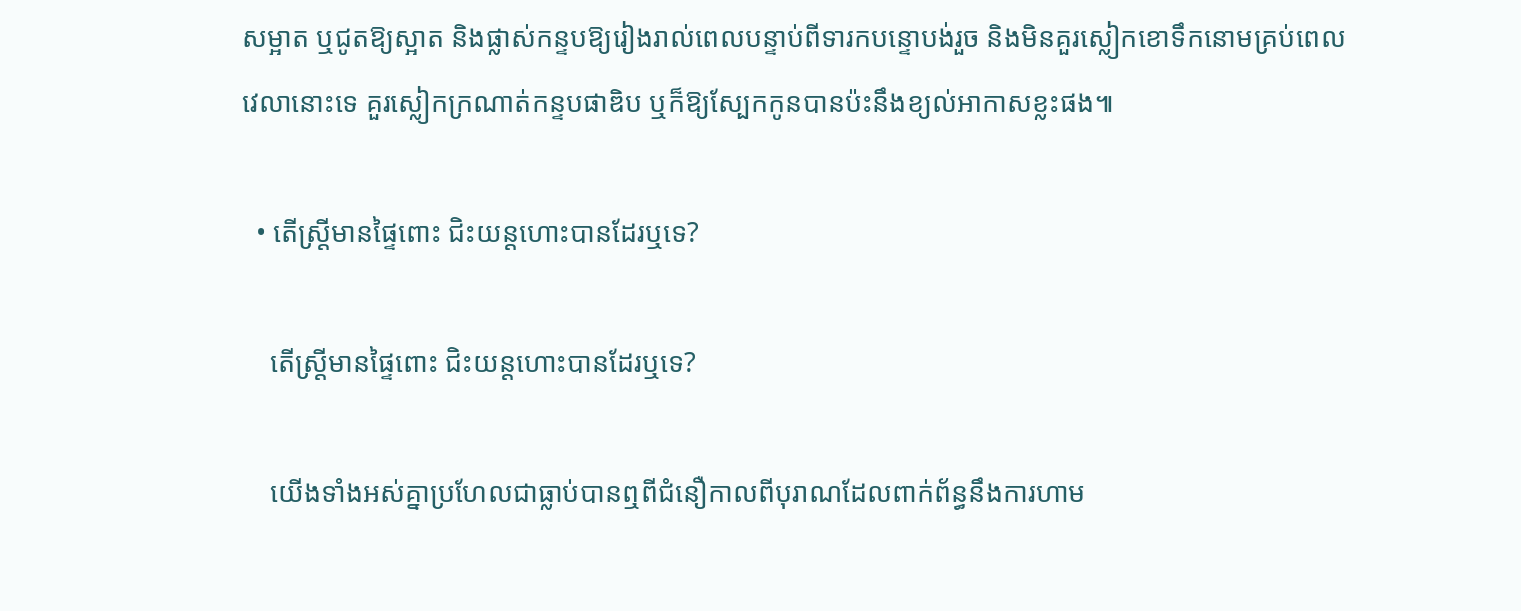សម្អាត ឬជូតឱ្យស្អាត និងផ្លាស់កន្ទបឱ្យរៀងរាល់ពេលបន្ទាប់ពីទារកបន្ទោបង់រួច និងមិនគួរស្លៀកខោទឹកនោមគ្រប់ពេលវេលានោះទេ គួរស្លៀកក្រណាត់កន្ទបផាឌិប ឬក៏ឱ្យស្បែកកូនបានប៉ះនឹងខ្យល់អាកាសខ្លះផង៕

  • តើស្រ្តីមានផ្ទៃពោះ ជិះយន្តហោះបានដែរឬទេ?

    តើស្រ្តីមានផ្ទៃពោះ ជិះយន្តហោះបានដែរឬទេ?

    យើងទាំងអស់គ្នាប្រហែលជាធ្លាប់បានឮពីជំនឿកាលពីបុរាណដែលពាក់ព័ន្ធនឹងការហាម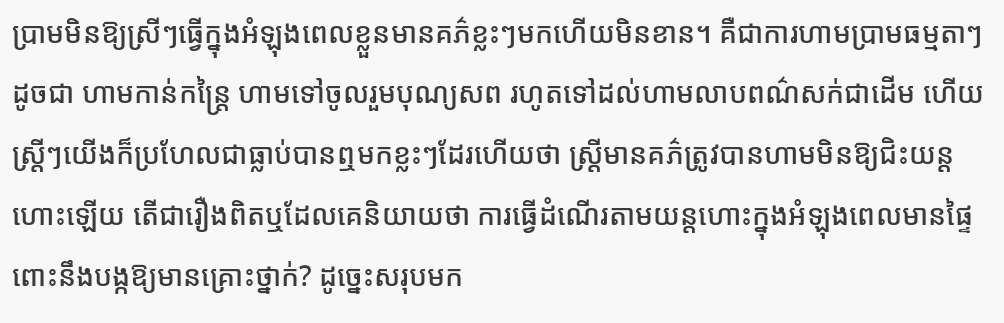ប្រាមមិនឱ្យស្រីៗធ្វើក្នុងអំឡុងពេលខ្លួនមានគភ៌ខ្លះៗមកហើយមិនខាន។ គឺជាការហាមប្រាមធម្មតាៗ ដូចជា ហាមកាន់កន្ត្រៃ ហាមទៅចូលរួមបុណ្យសព រហូតទៅដល់ហាមលាបពណ៌សក់ជាដើម ហើយស្រ្តីៗយើងក៏ប្រហែលជាធ្លាប់បានឮមកខ្លះៗដែរហើយថា ស្ត្រីមានគភ៌ត្រូវបានហាមមិនឱ្យជិះយន្តហោះឡើយ តើជារឿងពិតឬដែលគេនិយាយថា ការធ្វើដំណើរតាមយន្តហោះក្នុងអំឡុងពេលមានផ្ទៃពោះនឹងបង្កឱ្យមានគ្រោះថ្នាក់? ដូច្នេះសរុបមក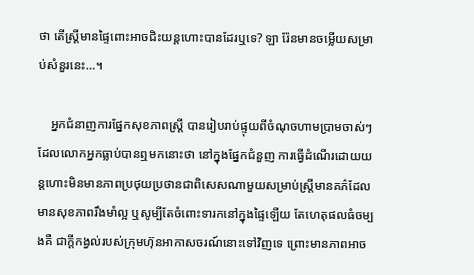ថា តើស្រ្តីមានផ្ទៃពោះអាចជិះយន្តហោះបានដែរឬទេ? ឡា រ៉ែនមានចម្លើយសម្រាប់សំនួរនេះ…។

    អ្នកជំនាញការផ្នែកសុខភាពស្រ្តី បានរៀបរាប់ផ្ទុយពីចំណុចហាមប្រាមចាស់ៗដែលលោកអ្នកធ្លាប់បានឮមកនោះថា នៅក្នុងផ្នែកជំនួញ ការធ្វើដំណើរដោយយន្តហោះមិនមានភាពប្រថុយប្រថានជាពិសេសណាមួយសម្រាប់ស្ត្រីមានគភ៌ដែលមានសុខភាពរឹងមាំល្អ ឬសូម្បីតែចំពោះទារកនៅក្នុងផ្ទៃឡើយ តែហេតុផលធំចម្បងគឺ ជាក្តីកង្វល់របស់ក្រុមហ៊ុនអាកាសចរណ៍នោះទៅវិញទេ ព្រោះមានភាពអាច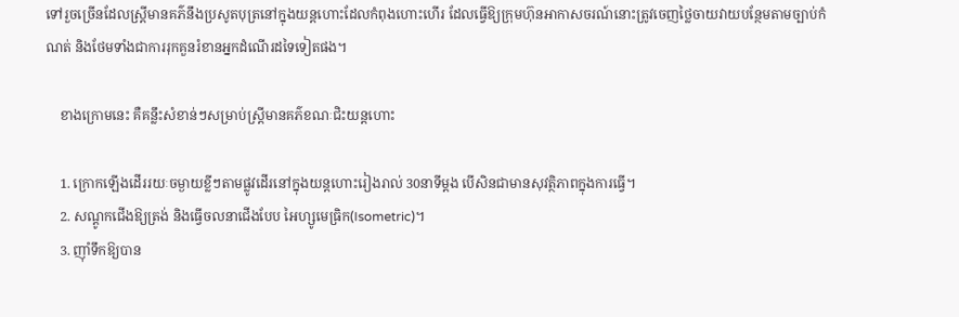ទៅរួចច្រើនដែលស្រ្តីមានគភ៌នឹងប្រសូតបុត្រនៅក្នុងយន្តហោះដែលកំពុងហោះហើរ ដែលធ្វើឱ្យក្រុមហ៊ុនអាកាសចរណ៍នោះត្រូវចេញថ្លៃចាយវាយបន្ថែមតាមច្បាប់កំណត់ និងថែមទាំងជាការរុកគួនរំខានអ្នកដំណើរដទៃទៀតផង។

    ខាងក្រោមនេះ គឺគន្លឹះសំខាន់ៗសម្រាប់ស្រ្តីមានគភ៌ខណៈជិះយន្តហោះ

    1. ក្រោកឡើងដើររយៈចម្ងាយខ្លីៗតាមផ្លូវដើរនៅក្នុងយន្តហោះរៀងរាល់ 30នាទីម្តង បើសិនជាមានសុវត្ថិភាពក្នុងការធ្វើ។
    2. សណ្តូកជើងឱ្យត្រង់ និងធ្វើចលនាជើងបែប អៃហ្សូមេធ្រិក(Isometric)។
    3. ញ៉ាំទឹកឱ្យបាន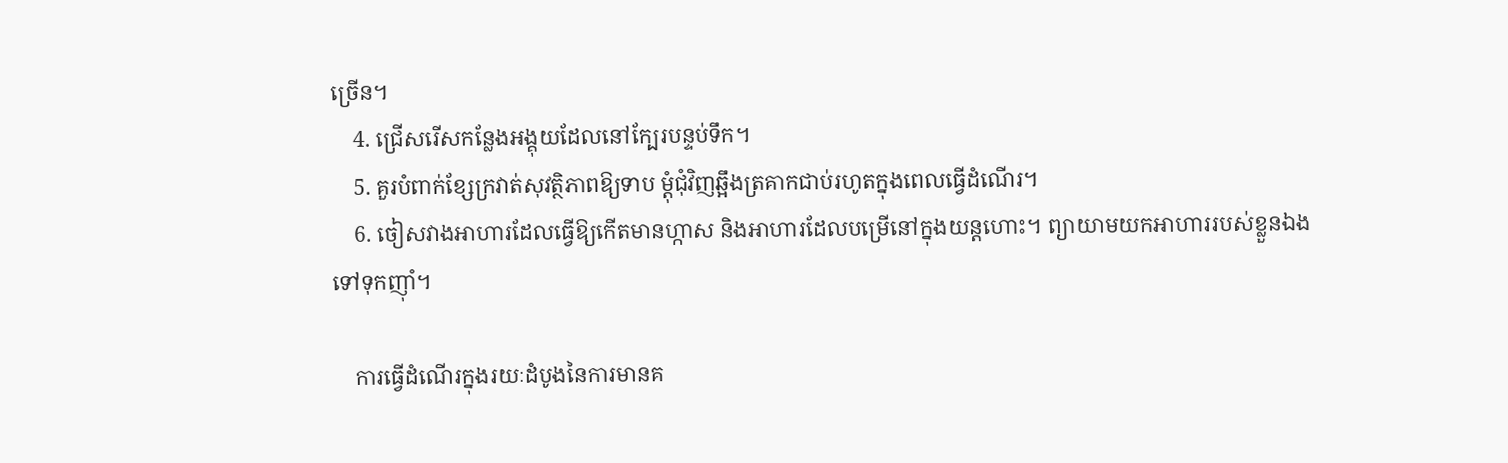ច្រើន។
    4. ជ្រើសរើសកន្លែងអង្គុយដែលនៅក្បែរបន្ទប់ទឹក។
    5. គួរបំពាក់ខ្សែក្រវាត់សុវត្ថិភាពឱ្យទាប ម្តុំជុំវិញឆ្អឹងត្រគាកជាប់រហូតក្នុងពេលធ្វើដំណើរ។
    6. ចៀសវាងអាហារដែលធ្វើឱ្យកើតមានហ្កាស និងអាហារដែលបម្រើនៅក្នុងយន្តហោះ។ ព្យាយាមយកអាហាររបស់ខ្លួនឯងទៅទុកញ៉ាំ។

    ការធ្វើដំណើរក្នុងរយៈដំបូងនៃការមានគ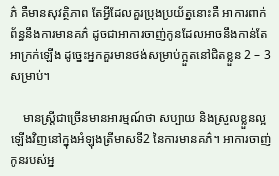ភ៌ គឺមានសុវត្ថិភាព តែអ្វីដែលគួរប្រុងប្រយ័ត្ននោះគឺ អាការពាក់ព័ន្ធនឹងការមានគភ៌ ដូចជាអាការចាញ់កូនដែលអាចនឹងកាន់តែអាក្រក់ឡើង ដូច្នេះអ្នកគួរមានថង់សម្រាប់ក្អួតនៅជិតខ្លួន 2 – 3សម្រាប់។

    មានស្រ្តីជាច្រើនមានអារម្មណ៍ថា សប្បាយ និងស្រួលខ្លួនល្អឡើងវិញនៅក្នុងអំឡុងត្រីមាសទី2 នៃការមានគភ៌។ អាការចាញ់កូនរបស់អ្ន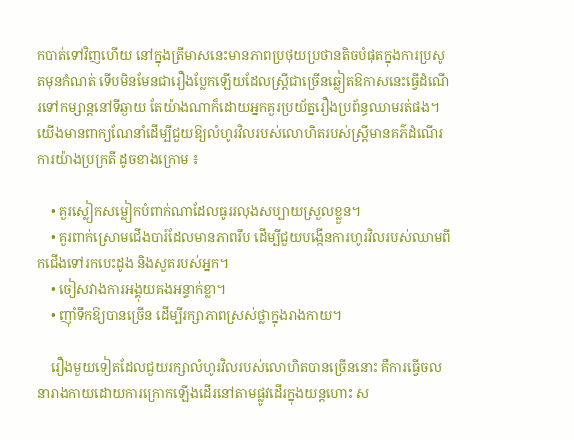កបាត់ទៅវិញហើយ នៅក្នុងត្រីមាសនេះមានភាពប្រថុយប្រថានតិចបំផុតក្នុងការប្រសូតមុនកំណត់ ទើបមិនមែនជារឿងប្លែកឡើយដែលស្រ្តីជាច្រើនឆ្លៀតឱកាសនេះធ្វើដំណើរទៅកម្សាន្តនៅទីឆ្ងាយ តែយ៉ាងណាក៏ដោយអ្នកគួរប្រយ័ត្នរឿងប្រព័ន្ធឈាមរត់ផង។ យើងមានពាក្យណែនាំដើម្បីជួយឱ្យលំហូរវិលរបស់លោហិតរបស់ស្រ្តីមានគភ៌ដំណើរការយ៉ាងប្រក្រតី ដូចខាងក្រោម ៖

    • គួរស្លៀកសម្លៀកបំពាក់ណាដែលធូររលុងសប្បាយស្រួលខ្លួន។
    • គួរពាក់ស្រោមជើងបារ៍ដែលមានភាពរឹប ដើម្បីជួយបង្កើនការហូរវិលរបស់ឈាមពីកជើងទៅរកបេះដូង និងសួតរបស់អ្នក។
    • ចៀសវាងការអង្គុយគងអន្ទាក់ខ្លា។
    • ញ៉ាំទឹកឱ្យបានច្រើន ដើម្បីរក្សាភាពស្រស់ថ្លាក្នុងរាងកាយ។

    រឿងមួយទៀតដែលជួយរក្សាលំហូរវិលរបស់លោហិតបានច្រើននោះ គឺការធ្វើចលនារាងកាយដោយការក្រោកឡើងដើរនៅតាមផ្លូវដើរក្នុងយន្តហោះ ស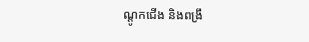ណ្តូកជើង និងពង្រឹ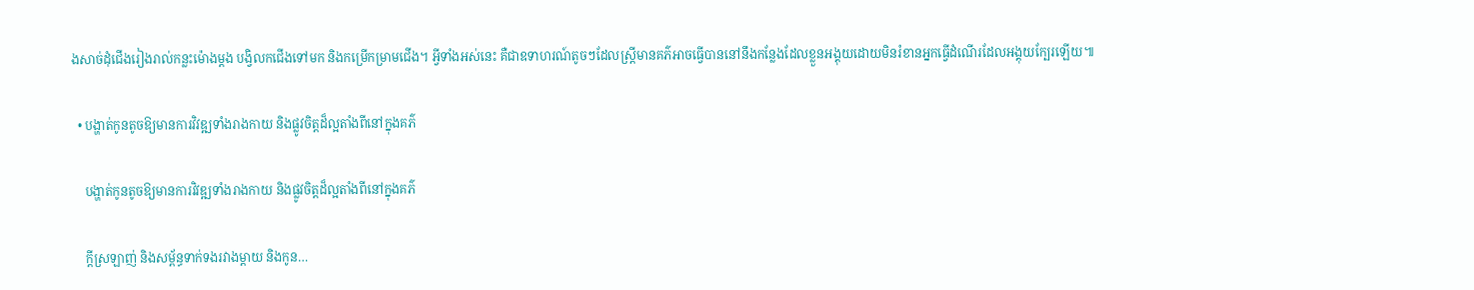ងសាច់ដុំជើងរៀងរាល់កន្លះម៉ោងម្ដង បង្វិលកជើងទៅមក និងកម្រើកម្រាមជើង។ អ្វីទាំងអស់នេះ គឺជាឧទាហរណ៍តូចៗដែលស្រ្តីមានគភ៌អាចធ្វើបាននៅនឹងកន្លែងដែលខ្លួនអង្គុយដោយមិនរំខានអ្នកធ្វើដំណើរដែលអង្គុយក្បែរឡើយ៕

  • បង្ហាត់កូនតូចឱ្យមានការវិវឌ្ឍទាំងរាងកាយ និងផ្លូវចិត្តដ៏ល្អតាំងពីនៅក្នុងគភ៌

    បង្ហាត់កូនតូចឱ្យមានការវិវឌ្ឍទាំងរាងកាយ និងផ្លូវចិត្តដ៏ល្អតាំងពីនៅក្នុងគភ៌

    ក្តីស្រឡាញ់ និងសម្ព័ន្ធទាក់ទងរវាងម្តាយ និងកូន…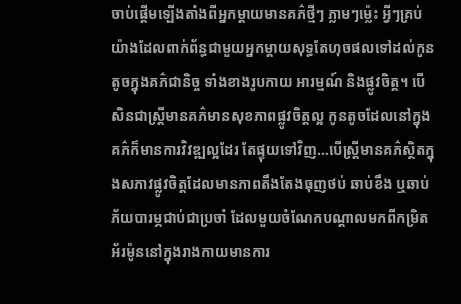ចាប់ផ្តើមឡើងតាំងពីអ្នកម្តាយមានគភ៌ថ្មីៗ ភ្លាមៗម៉្លេះ អ្វីៗគ្រប់យ៉ាងដែលពាក់ព័ន្ធជាមួយអ្នកម្តាយសុទ្ធតែហុចផលទៅដល់កូនតូចក្នុងគភ៌ជានិច្ច ទាំងខាងរូបកាយ អារម្មណ៍ និងផ្លូវចិត្ត។ បើសិនជាស្ត្រីមានគភ៌មានសុខភាពផ្លូវចិត្តល្អ កូនតូចដែលនៅក្នុងគភ៌ក៏មានការវិវឌ្ឍល្អដែរ តែផ្ទុយទៅវិញ…បើស្ត្រីមានគភ៌ស្ថិតក្នុងសភាវផ្លូវចិត្តដែលមានភាពតឹងតែងធុញថប់ ឆាប់ខឹង ឬឆាប់ភ័យបារម្ភជាប់ជាប្រចាំ ដែលមួយចំណែកបណ្តាលមកពីកម្រិតអ័រម៉ូននៅក្នុងរាងកាយមានការ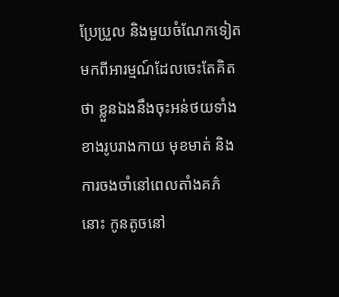ប្រែប្រួល និងមួយចំណែកទៀតមកពីអារម្មណ៍ដែលចេះតែគិតថា ខ្លួនឯងនឹងចុះអន់ថយទាំងខាងរូបរាងកាយ មុខមាត់ និងការចងចាំនៅពេលតាំងគភ៌នោះ កូនតូចនៅ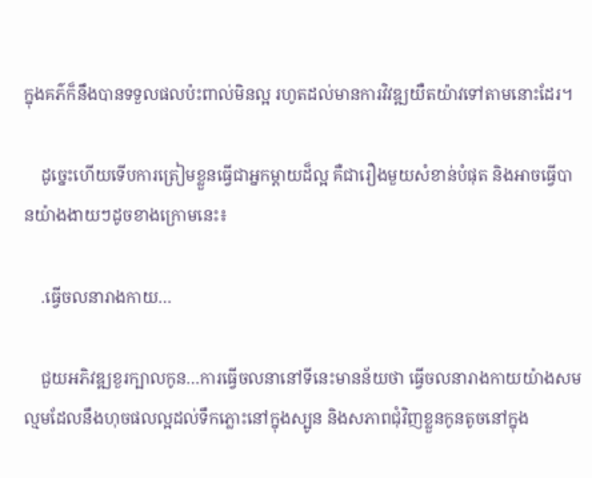ក្នុងគភ៌ក៏នឹងបានទទួលផលប៉ះពាល់មិនល្អ រហូតដល់មានការវិវឌ្ឍយឺតយ៉ាវទៅតាមនោះដែរ។

    ដូច្នេះហើយទើបការត្រៀមខ្លួនធ្វើជាអ្នកម្តាយដ៏ល្អ គឺជារឿងមួយសំខាន់បំផុត និងអាចធ្វើបានយ៉ាងងាយៗដូចខាងក្រោមនេះ៖

    .ធ្វើចលនារាងកាយ…

    ជួយអភិវឌ្ឍខួរក្បាលកូន…ការធ្វើចលនានៅទីនេះមានន័យថា ធ្វើចលនារាងកាយយ៉ាងសមល្មមដែលនឹងហុចផលល្អដល់ទឹកភ្លោះនៅក្នុងស្បូន និងសភាពជុំវិញខ្លួនកូនតូចនៅក្នុង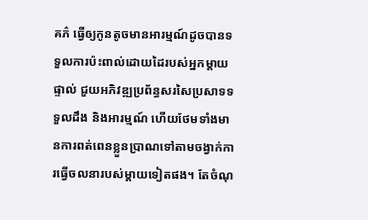គភ៌ ធ្វើឲ្យកូនតូចមានអារម្មណ៍ដូចបានទទួលការប៉ះពាល់ដោយដៃរបស់អ្នកម្តាយផ្ទាល់ ជួយអភិវឌ្ឍប្រព័ន្ធសរសៃប្រសាទទទួលដឹង និងអារម្មណ៍ ហើយថែមទាំងមានការពត់ពេនខ្លួនប្រាណទៅតាមចង្វាក់ការធ្វើចលនារបស់ម្តាយទៀតផង។ តែចំណុ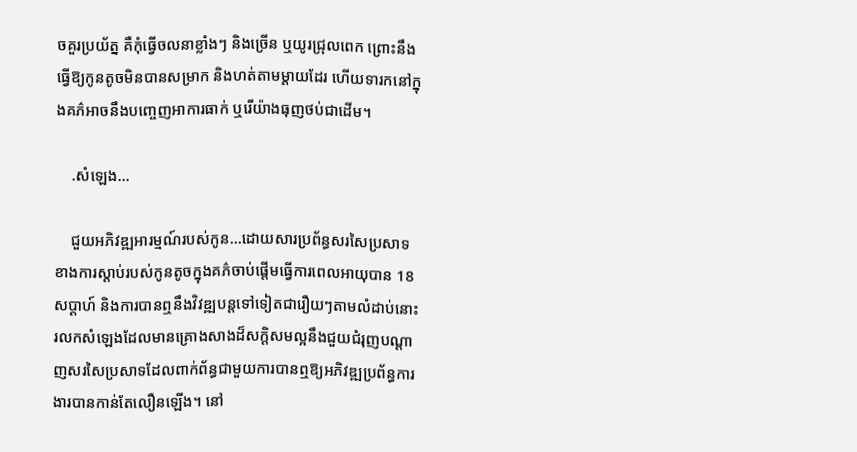ចគួរប្រយ័ត្ន គឺកុំធ្វើចលនាខ្លាំងៗ និងច្រើន ឬយូរជ្រុលពេក ព្រោះនឹងធ្វើឱ្យកូនតូចមិនបានសម្រាក និងហត់តាមម្ដាយដែរ ហើយទារកនៅក្នុងគភ៌អាចនឹងបញ្ចេញអាការធាក់ ឬរើយ៉ាងធុញថប់ជាដើម។

    .សំឡេង…

    ជួយអភិវឌ្ឍអារម្មណ៍របស់កូន…ដោយសារប្រព័ន្ធសរសៃប្រសាទខាងការស្តាប់របស់កូនតូចក្នុងគភ៌ចាប់ផ្តើមធ្វើការពេលអាយុបាន 18សប្តាហ៍ និងការបានឮនឹងវិវឌ្ឍបន្តទៅទៀតជារឿយៗតាមលំដាប់នោះ រលកសំឡេងដែលមានគ្រោងសាងដ៏សក្តិសមល្អនឹងជួយជំរុញបណ្តាញសរសៃប្រសាទដែលពាក់ព័ន្ធជាមួយការបានឮឱ្យអភិវឌ្ឍប្រព័ន្ធការងារបានកាន់តែលឿនឡើង។ នៅ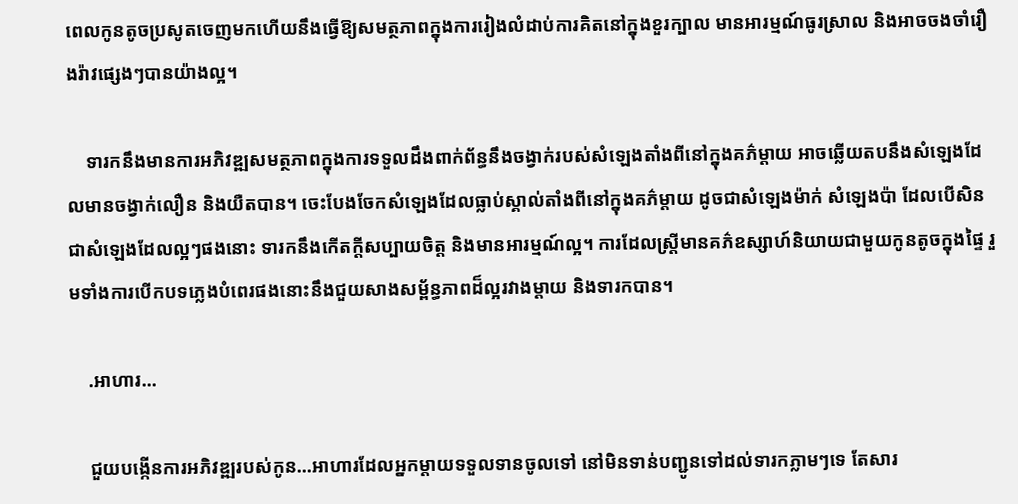ពេលកូនតូចប្រសូតចេញមកហើយនឹងធ្វើឱ្យសមត្ថភាពក្នុងការរៀងលំដាប់ការគិតនៅក្នុងខួរក្បាល មានអារម្មណ៍ធូរស្រាល និងអាចចងចាំរឿងរ៉ាវផ្សេងៗបានយ៉ាងល្អ។

    ទារកនឹងមានការអភិវឌ្ឍសមត្ថភាពក្នុងការទទួលដឹងពាក់ព័ន្ធនឹងចង្វាក់របស់សំឡេងតាំងពីនៅក្នុងគភ៌ម្ដាយ អាចឆ្លើយតបនឹងសំឡេងដែលមានចង្វាក់លឿន និងយឺតបាន។ ចេះបែងចែកសំឡេងដែលធ្លាប់ស្គាល់តាំងពីនៅក្នុងគភ៌ម្ដាយ ដូចជាសំឡេងម៉ាក់ សំឡេងប៉ា ដែលបើសិនជាសំឡេងដែលល្អៗផងនោះ ទារកនឹងកើតក្តីសប្បាយចិត្ត និងមានអារម្មណ៍ល្អ។ ការដែលស្ត្រីមានគភ៌ឧស្សាហ៍និយាយជាមួយកូនតូចក្នុងផ្ទៃ រួមទាំងការបើកបទភ្លេងបំពេរផងនោះនឹងជួយសាងសម្ព័ន្ធភាពដ៏ល្អរវាងម្តាយ និងទារកបាន។

    .អាហារ…

    ជួយបង្កើនការអភិវឌ្ឍរបស់កូន…អាហារដែលអ្នកម្តាយទទួលទានចូលទៅ នៅមិនទាន់បញ្ជូនទៅដល់ទារកភ្លាមៗទេ តែសារ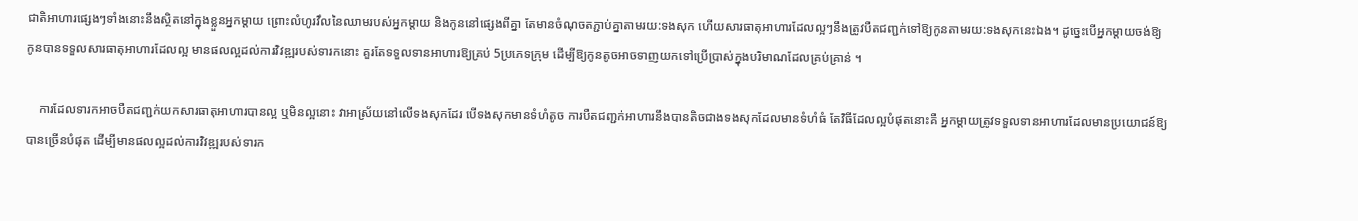ជាតិអាហារផ្សេងៗទាំងនោះនឹងស្ថិតនៅក្នុងខ្លួនអ្នកម្តាយ ព្រោះលំហូរវឹលនៃឈាមរបស់អ្នកម្តាយ និងកូននៅផ្សេងពីគ្នា តែមានចំណុចតភ្ជាប់គ្នាតាមរយ:ទងសុក ហើយសារធាតុអាហារដែលល្អៗនឹងត្រូវបឺតជញ្ជក់ទៅឱ្យកូនតាមរយ:ទងសុកនេះឯង។ ដូច្នេះបើអ្នកម្តាយចង់ឱ្យកូនបានទទួលសារធាតុអាហារដែលល្អ មានផលល្អដល់ការវិវឌ្ឍរបស់ទារកនោះ គួរតែទទួលទានអាហារឱ្យគ្រប់ 5ប្រភេទក្រុម ដើម្បីឱ្យកូនតូចអាចទាញយកទៅប្រើប្រាស់ក្នុងបរិមាណដែលគ្រប់គ្រាន់ ។

    ការដែលទារកអាចបឺតជញ្ជក់យកសារធាតុអាហារបានល្អ ឬមិនល្អនោះ វាអាស្រ័យនៅលើទងសុកដែរ បើទងសុកមានទំហំតូច ការបឺតជញ្ជក់អាហារនឹងបានតិចជាងទងសុកដែលមានទំហំធំ តែវិធីដែលល្អបំផុតនោះគឺ អ្នកម្តាយត្រូវទទួលទានអាហារដែលមានប្រយោជន៍ឱ្យបានច្រើនបំផុត ដើម្បីមានផលល្អដល់ការវិវឌ្ឍរបស់ទារក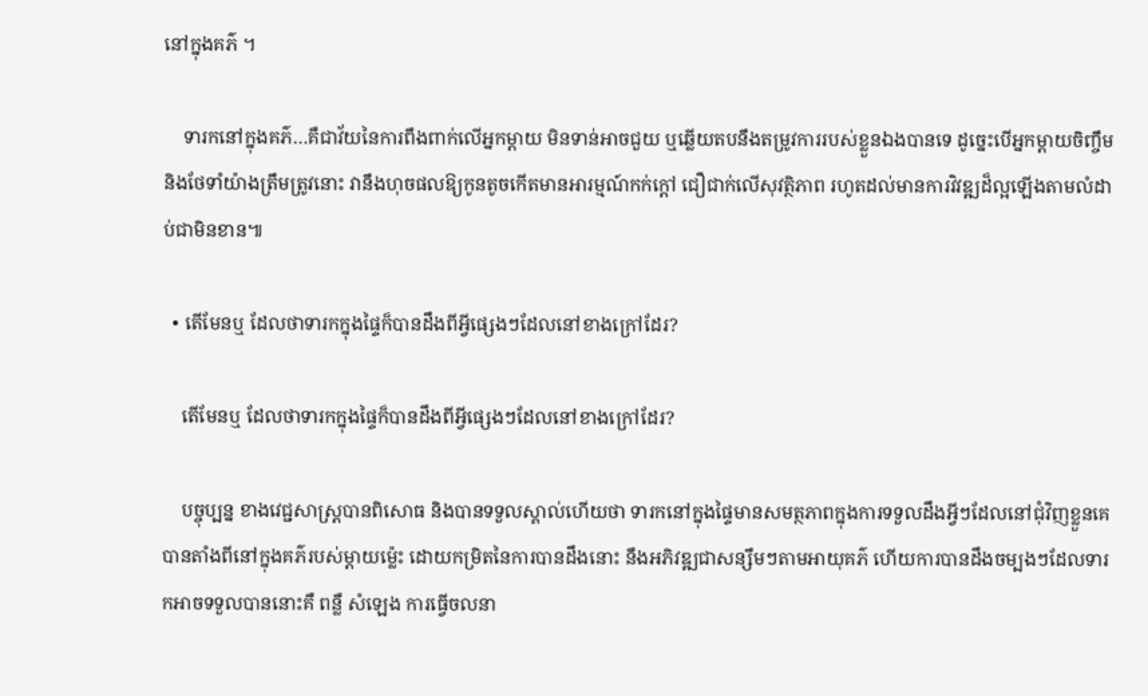នៅក្នុងគភ៌ ។

    ទារកនៅក្នុងគភ៌…គឺជាវ័យនៃការពឹងពាក់លើអ្នកម្តាយ មិនទាន់អាចជួយ ឬឆ្លើយតបនឹងតម្រូវការរបស់ខ្លួនឯងបានទេ ដូច្នេះបើអ្នកម្តាយចិញ្ចឹម និងថែទាំយ៉ាងត្រឹមត្រូវនោះ វានឹងហុចផលឱ្យកូនតូចកើតមានអារម្មណ៍កក់ក្តៅ ជឿជាក់លើសុវត្ថិភាព រហូតដល់មានការវិវឌ្ឍដ៏ល្អឡើងតាមលំដាប់ជាមិនខាន៕

  • តើមែនឬ ដែលថាទារកក្នុងផ្ទៃក៏បានដឹងពីអ្វីផ្សេងៗដែលនៅខាងក្រៅដែរ?

    តើមែនឬ ដែលថាទារកក្នុងផ្ទៃក៏បានដឹងពីអ្វីផ្សេងៗដែលនៅខាងក្រៅដែរ?

    បច្ចុប្បន្ន ខាងវេជ្ជសាស្រ្តបានពិសោធ និងបានទទួលស្គាល់ហើយថា ទារកនៅក្នុងផ្ទៃមានសមត្ថភាពក្នុងការទទួលដឹងអ្វីៗដែលនៅជុំវិញខ្លួនគេបានតាំងពីនៅក្នុងគភ៌របស់ម្ដាយម្ល៉េះ ដោយកម្រិតនៃការបានដឹងនោះ នឹងអភិវឌ្ឍជាសន្សឹមៗតាមអាយុគភ៌ ហើយការបានដឹងចម្បងៗដែលទារកអាចទទួលបាននោះគឺ ពន្លឺ សំឡេង ការធ្វើចលនា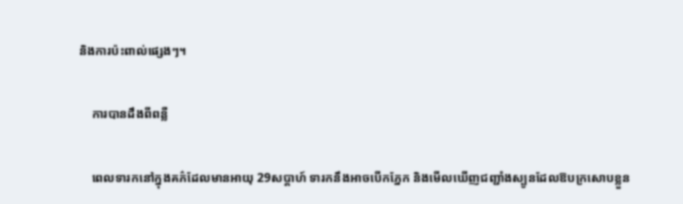និងការប៉ះពាល់ផ្សេងៗ។

    ការបានដឹងពីពន្លឺ

    ពេលទារកនៅក្នុងគភ៌ដែលមានអាយុ 29សប្ដាហ៍ ទារកនឹងអាចបើកភ្នែក និងមើលឃើញជញ្ជាំងស្បូនដែលឱបក្រសោបខ្លួន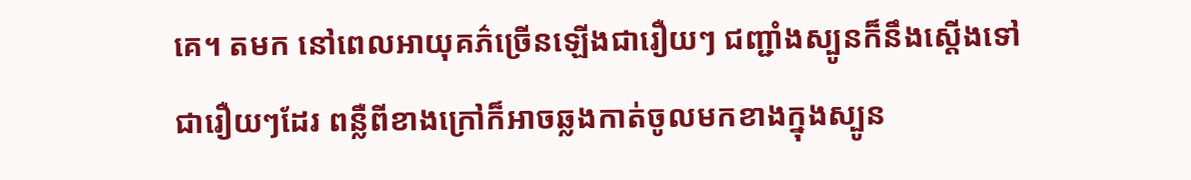គេ។ តមក នៅពេលអាយុគភ៌ច្រើនឡើងជារឿយៗ ជញ្ជាំងស្បូនក៏នឹងស្ដើងទៅជារឿយៗដែរ ពន្លឺពីខាងក្រៅក៏អាចឆ្លងកាត់ចូលមកខាងក្នុងស្បូន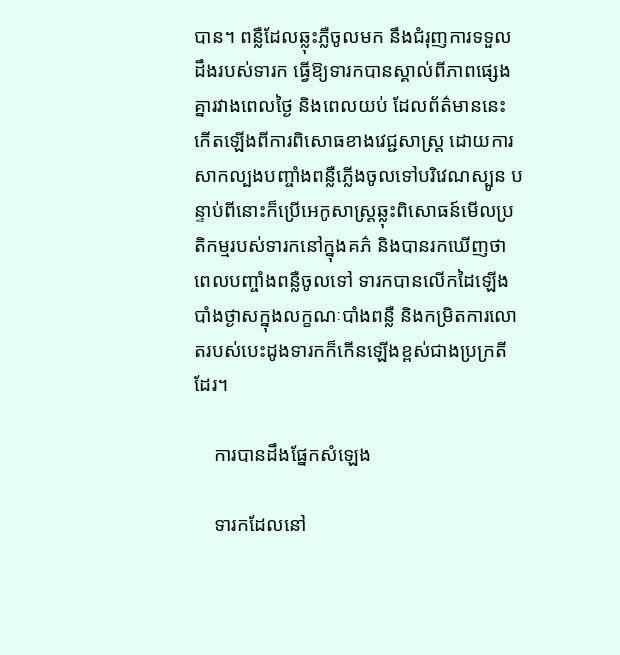បាន។ ពន្លឺដែលឆ្លុះភ្លឺចូលមក នឹងជំរុញការទទួលដឹងរបស់ទារក ធ្វើឱ្យទារកបានស្គាល់ពីភាពផ្សេងគ្នារវាងពេលថ្ងៃ និងពេលយប់ ដែលព័ត៌មាននេះកើតឡើងពីការពិសោធខាងវេជ្ជសាស្រ្ត ដោយការសាកល្បងបញ្ចាំងពន្លឺភ្លើងចូលទៅបរិវេណស្បូន បន្ទាប់ពីនោះក៏ប្រើអេកូសាស្រ្តឆ្លុះពិសោធន៍មើលប្រតិកម្មរបស់ទារកនៅក្នុងគភ៌ និងបានរកឃើញថា ពេលបញ្ចាំងពន្លឺចូលទៅ ទារកបានលើកដៃឡើងបាំងថ្ងាសក្នុងលក្ខណៈបាំងពន្លឺ និងកម្រិតការលោតរបស់បេះដូងទារកក៏កើនឡើងខ្ពស់ជាងប្រក្រតីដែរ។

    ការបានដឹងផ្នែកសំឡេង

    ទារកដែលនៅ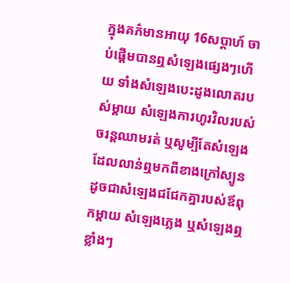ក្នុងគភ៌មានអាយុ 16សប្ដាហ៍ ចាប់ផ្ដើមបានឮសំឡេងផ្សេងៗហើយ ទាំងសំឡេងបេះដូងលោតរបស់ម្ដាយ សំឡេងការហូរវិលរបស់ចរន្តឈាមរត់ ឬសូម្បីតែសំឡេងដែលលាន់ឮមកពីខាងក្រៅស្បូន ដូចជាសំឡេងជជែកគ្នារបស់ឪពុកម្ដាយ សំឡេងភ្លេង ឬសំឡេងឮខ្លាំងៗ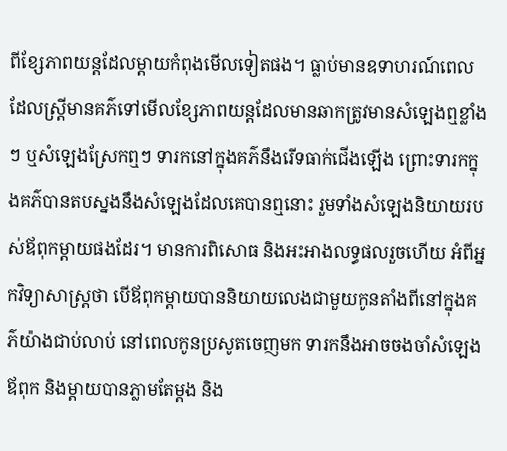ពីខ្សែភាពយន្តដែលម្ដាយកំពុងមើលទៀតផង។ ធ្លាប់មានឧទាហរណ៍ពេលដែលស្រ្តីមានគភ៌ទៅមើលខ្សែភាពយន្តដែលមានឆាកត្រូវមានសំឡេងឮខ្លាំងៗ ឬសំឡេងស្រែកឮៗ ទារកនៅក្នុងគភ៌នឹងរើទធាក់ជើងឡើង ព្រោះទារកក្នុងគភ៌បានតបស្នងនឹងសំឡេងដែលគេបានឮនោះ រួមទាំងសំឡេងនិយាយរបស់ឪពុកម្ដាយផងដែរ។ មានការពិសោធ និងអះអាងលទ្ធផលរួចហើយ អំពីអ្នកវិទ្យាសាស្រ្តថា បើឪពុកម្ដាយបាននិយាយលេងជាមួយកូនតាំងពីនៅក្នុងគភ៌យ៉ាងជាប់លាប់ នៅពេលកូនប្រសូតចេញមក ទារកនឹងអាចចងចាំសំឡេងឪពុក និងម្ដាយបានភ្លាមតែម្ដង និង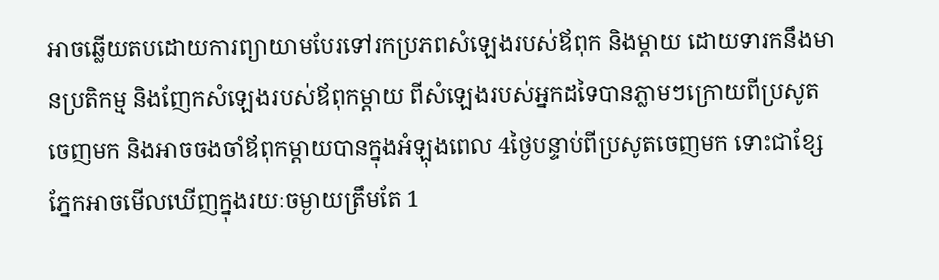អាចឆ្លើយតបដោយការព្យាយាមបែរទៅរកប្រភពសំឡេងរបស់ឪពុក និងម្ដាយ ដោយទារកនឹងមានប្រតិកម្ម និងញែកសំឡេងរបស់ឪពុកម្ដាយ ពីសំឡេងរបស់អ្នកដទៃបានភ្លាមៗក្រោយពីប្រសូតចេញមក និងអាចចងចាំឪពុកម្ដាយបានក្នុងអំឡុងពេល 4ថ្ងៃបន្ទាប់ពីប្រសូតចេញមក ទោះជាខ្សែភ្នែកអាចមើលឃើញក្នុងរយៈចម្ងាយត្រឹមតែ 1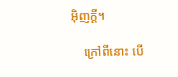អ៊ិញក្ដី។

    ក្រៅពីនោះ បើ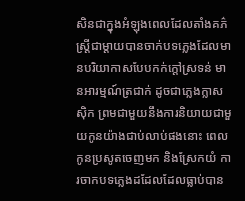សិនជាក្នុងអំឡុងពេលដែលតាំងគភ៌ ស្រ្តីជាម្ដាយបានចាក់បទភ្លេងដែលមានបរិយាកាសបែបកក់ក្ដៅស្រទន់ មានអារម្មណ៍ត្រជាក់ ដូចជាភ្លេងក្លាសស៊ិក ព្រមជាមួយនឹងការនិយាយជាមួយកូនយ៉ាងជាប់លាប់ផងនោះ ពេលកូនប្រសូតចេញមក និងស្រែកយំ ការចាកបទភ្លេងដដែលដែលធ្លាប់បាន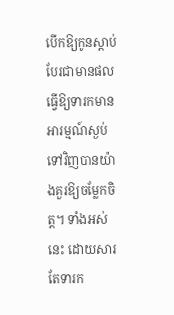បើកឱ្យកូនស្ដាប់ បែរជាមានផលធ្វើឱ្យទារកមានអារម្មណ៍ស្ងប់ទៅវិញបានយ៉ាងគួរឱ្យចម្លែកចិត្ត។ ទាំងអស់នេះ ដោយសារតែទារក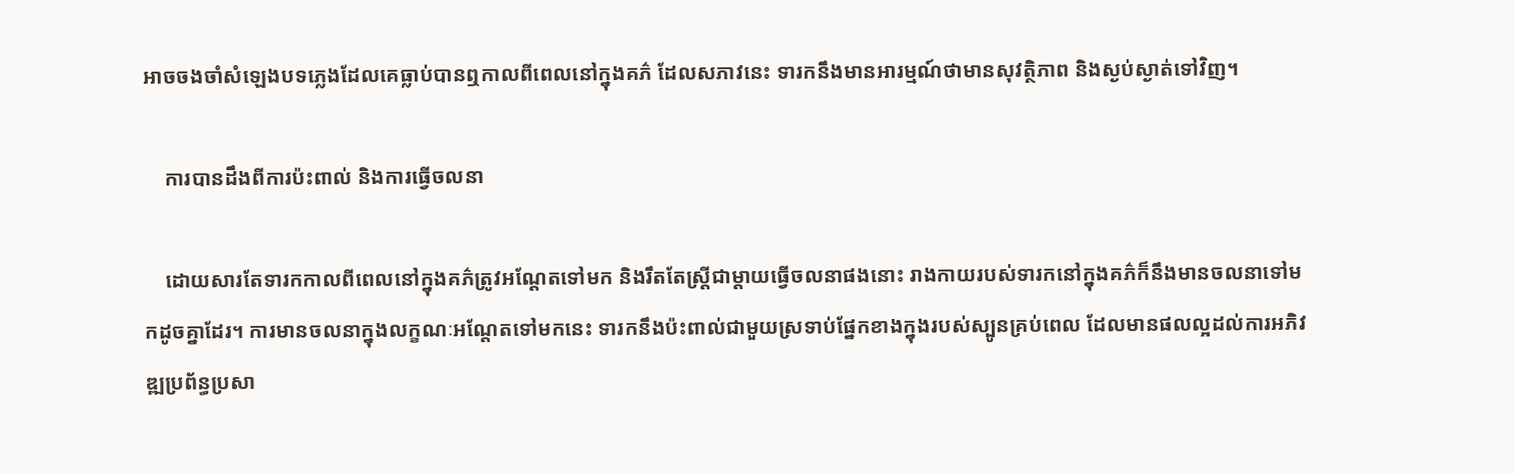អាចចងចាំសំឡេងបទភ្លេងដែលគេធ្លាប់បានឮកាលពីពេលនៅក្នុងគភ៌ ដែលសភាវនេះ ទារកនឹងមានអារម្មណ៍ថាមានសុវត្ថិភាព និងស្ងប់ស្ងាត់ទៅវិញ។

    ការបានដឹងពីការប៉ះពាល់ និងការធ្វើចលនា

    ដោយសារតែទារកកាលពីពេលនៅក្នុងគភ៌ត្រូវអណ្ដែតទៅមក និងរឹតតែស្រ្តីជាម្ដាយធ្វើចលនាផងនោះ រាងកាយរបស់ទារកនៅក្នុងគភ៌ក៏នឹងមានចលនាទៅមកដូចគ្នាដែរ។ ការមានចលនាក្នុងលក្ខណៈអណ្ដែតទៅមកនេះ ទារកនឹងប៉ះពាល់ជាមួយស្រទាប់ផ្នែកខាងក្នុងរបស់ស្បូនគ្រប់ពេល ដែលមានផលល្អដល់ការអភិវឌ្ឍប្រព័ន្ធប្រសា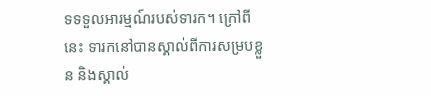ទទទួលអារម្មណ៍របស់ទារក។ ក្រៅពីនេះ ទារកនៅបានស្គាល់ពីការសម្របខ្លួន និងស្គាល់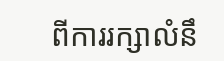ពីការរក្សាលំនឹ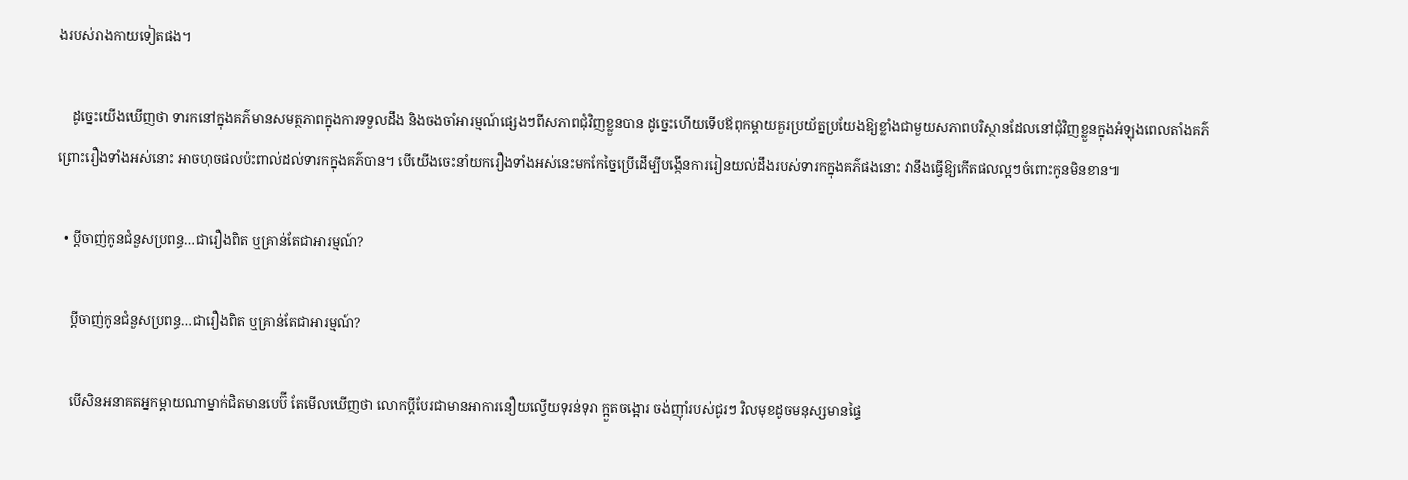ងរបស់រាងកាយទៀតផង។

    ដូច្នេះយើងឃើញថា ទារកនៅក្នុងគភ៌មានសមត្ថភាពក្នុងការទទួលដឹង និងចងចាំអារម្មណ៍ផ្សេងៗពីសភាពជុំវិញខ្លួនបាន ដូច្នេះហើយទើបឪពុកម្ដាយគួរប្រយ័ត្នប្រយែងឱ្យខ្លាំងជាមួយសភាពបរិស្ថានដែលនៅជុំវិញខ្លួនក្នុងអំឡុងពេលតាំងគភ៌ ព្រោះរឿងទាំងអស់នោះ អាចហុចផលប៉ះពាល់ដល់ទារកក្នុងគភ៌បាន។ បើយើងចេះនាំយករឿងទាំងអស់នេះមកកែច្នៃប្រើដើម្បីបង្កើនការរៀនយល់ដឹងរបស់ទារកក្នុងគភ៌ផងនោះ វានឹងធ្វើឱ្យកើតផលល្អៗចំពោះកូនមិនខាន៕

  • ប្ដីចាញ់កូនជំនួសប្រពន្ធ…ជារឿងពិត ឬគ្រាន់តែជាអារម្មណ៍?

    ប្ដីចាញ់កូនជំនួសប្រពន្ធ…ជារឿងពិត ឬគ្រាន់តែជាអារម្មណ៍?

    បើសិនអនាគតអ្នកម្ដាយណាម្នាក់ជិតមានបេប៊ី តែមើលឃើញថា លោកប្ដីបែរជាមានអាការនឿយល្វើយទុរន់ទុរា ក្អួតចង្អោរ ចង់ញ៉ាំរបស់ជូរៗ វិលមុខដូចមនុស្សមានផ្ទៃ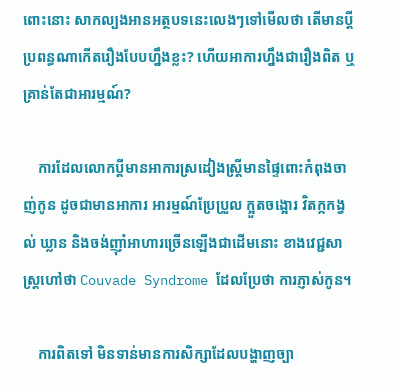ពោះនោះ សាកល្បងអានអត្ថបទនេះលេងៗទៅមើលថា តើមានប្ដីប្រពន្ធណាកើតរឿងបែបហ្នឹងខ្លះ? ហើយអាការហ្នឹងជារឿងពិត ឬគ្រាន់តែជាអារម្មណ៍?

    ការដែលលោកប្ដីមានអាការស្រដៀងស្រ្តីមានផ្ទៃពោះកំពុងចាញ់កូន ដូចជាមានអាការ អារម្មណ៍ប្រែប្រួល ក្អួតចង្អោរ វិតក្កកង្វល់ ឃ្លាន និងចង់ញ៉ាំអាហារច្រើនឡើងជាដើមនោះ ខាងវេជ្ជសាស្រ្តហៅថា Couvade Syndrome ដែលប្រែថា ការភ្ញាស់កូន។

    ការពិតទៅ មិនទាន់មានការសិក្សាដែលបង្ហាញច្បា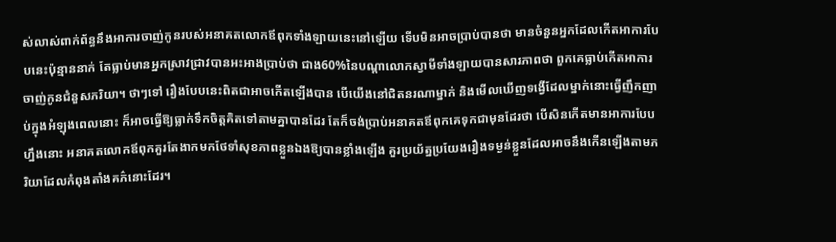ស់លាស់ពាក់ព័ន្ធនឹងអាការចាញ់កូនរបស់អនាគតលោកឪពុកទាំងឡាយនេះនៅឡើយ ទើបមិនអាចប្រាប់បានថា មានចំនួនអ្នកដែលកើតអាការបែបនេះប៉ុន្មាននាក់ តែធ្លាប់មានអ្នកស្រាវជ្រាវបានអះអាងប្រាប់ថា ជាង60%នៃបណ្ដាលោកស្វាមីទាំងឡាយបានសារភាពថា ពួកគេធ្លាប់កើតអាការចាញ់កូនជំនួសភរិយា។ ថាៗទៅ រឿងបែបនេះពិតជាអាចកើតឡើងបាន បើយើងនៅជិតនរណាម្នាក់ និងមើលឃើញទង្វើដែលម្នាក់នោះធ្វើញឹកញាប់ក្នុងអំឡុងពេលនោះ ក៏អាចធ្វើឱ្យធ្លាក់ទឹកចិត្តគិតទៅតាមគ្នាបានដែរ តែក៏ចង់ប្រាប់អនាគតឪពុកគេទុកជាមុនដែរថា បើសិនកើតមានអាការបែបហ្នឹងនោះ អនាគតលោកឪពុកគួរតែងាកមកថែទាំសុខភាពខ្លួនឯងឱ្យបានខ្លាំងឡើង គួរប្រយ័ត្នប្រយែងរឿងទម្ងន់ខ្លួនដែលអាចនឹងកើនឡើងតាមភរិយាដែលកំពុងតាំងគភ៌នោះដែរ។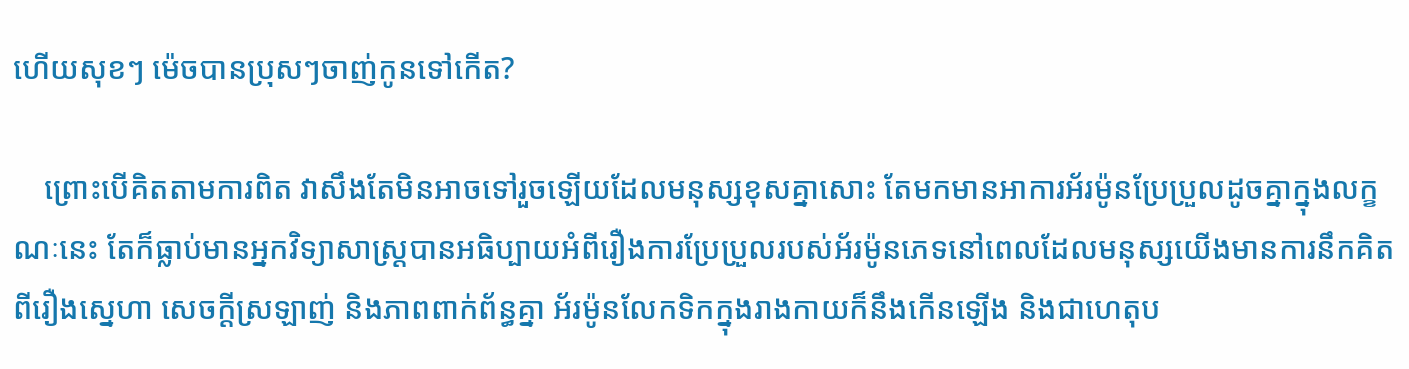ហើយសុខៗ ម៉េចបានប្រុសៗចាញ់កូនទៅកើត?

    ព្រោះបើគិតតាមការពិត វាសឹងតែមិនអាចទៅរួចឡើយដែលមនុស្សខុសគ្នាសោះ តែមកមានអាការអ័រម៉ូនប្រែប្រួលដូចគ្នាក្នុងលក្ខណៈនេះ តែក៏ធ្លាប់មានអ្នកវិទ្យាសាស្រ្តបានអធិប្បាយអំពីរឿងការប្រែប្រួលរបស់អ័រម៉ូនភេទនៅពេលដែលមនុស្សយើងមានការនឹកគិតពីរឿងស្នេហា សេចក្ដីស្រឡាញ់ និងភាពពាក់ព័ន្ធគ្នា អ័រម៉ូនលែកទិកក្នុងរាងកាយក៏នឹងកើនឡើង និងជាហេតុប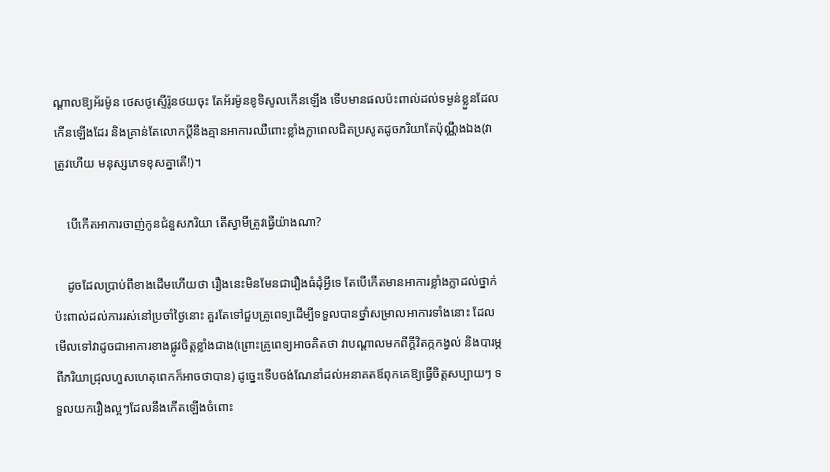ណ្ដាលឱ្យអ័រម៉ូន ថេសថូស្ទើរ៉ូនថយចុះ តែអ័រម៉ូនខូទិសូលកើនឡើង ទើបមានផលប៉ះពាល់ដល់ទម្ងន់ខ្លួនដែលកើនឡើងដែរ និងគ្រាន់តែលោកប្ដីនឹងគ្មានអាការឈឺពោះខ្លាំងក្លាពេលជិតប្រសូតដូចភរិយាតែប៉ុណ្ណឹងឯង(វាត្រូវហើយ មនុស្សភេទខុសគ្នាតើ!)។

    បើកើតអាការចាញ់កូនជំនួសភរិយា តើស្វាមីត្រូវធ្វើយ៉ាងណា?

    ដូចដែលប្រាប់ពីខាងដើមហើយថា រឿងនេះមិនមែនជារឿងធំដុំអ្វីទេ តែបើកើតមានអាការខ្លាំងក្លាដល់ថ្នាក់ប៉ះពាល់ដល់ការរស់នៅប្រចាំថ្ងៃនោះ គួរតែទៅជួបគ្រូពេទ្យដើម្បីទទួលបានថ្នាំសម្រាលអាការទាំងនោះ ដែលមើលទៅវាដូចជាអាការខាងផ្លូវចិត្តខ្លាំងជាង(ព្រោះគ្រូពេទ្យអាចគិតថា វាបណ្ដាលមកពីក្ដីវិតក្កកង្វល់ និងបារម្ភពីភរិយាជ្រុលហួសហេតុពេកក៏អាចថាបាន) ដូច្នេះទើបចង់ណែនាំដល់អនាគតឪពុកគេឱ្យធ្វើចិត្តសប្បាយៗ ទទួលយករឿងល្អៗដែលនឹងកើតឡើងចំពោះ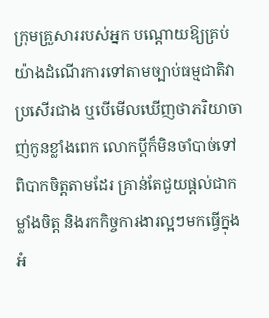ក្រុមគ្រួសាររបស់អ្នក បណ្ដោយឱ្យគ្រប់យ៉ាងដំណើរការទៅតាមច្បាប់ធម្មជាតិវាប្រសើរជាង ឬបើមើលឃើញថាភរិយាចាញ់កូនខ្លាំងពេក លោកប្ដីក៏មិនចាំបាច់ទៅពិបាកចិត្តតាមដែរ គ្រាន់តែជួយផ្ដល់ជាកម្លាំងចិត្ត និងរកកិច្ចការងារល្អៗមកធ្វើក្នុងអំ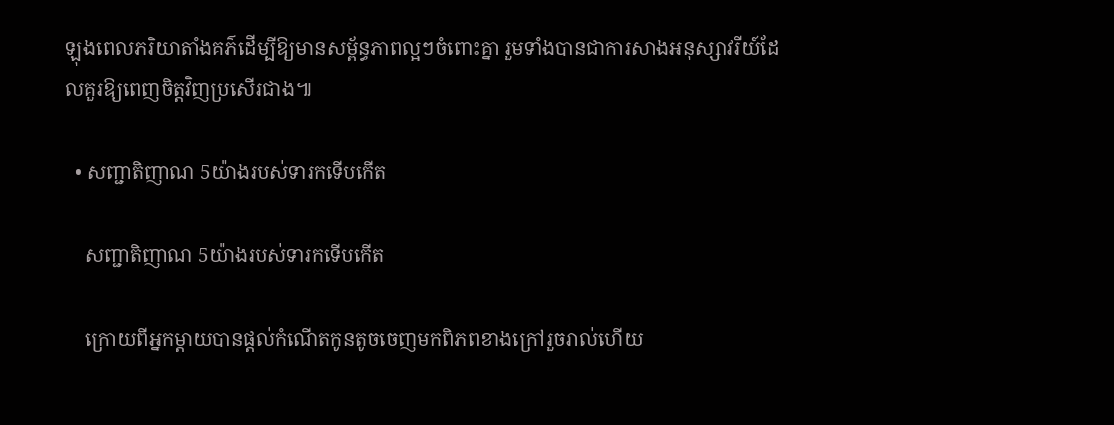ឡុងពេលភរិយាតាំងគភ៌ដើម្បីឱ្យមានសម្ព័ន្ធភាពល្អៗចំពោះគ្នា រួមទាំងបានជាការសាងអនុស្សាវរីយ៍ដែលគួរឱ្យពេញចិត្តវិញប្រសើរជាង៕

  • សញ្ជាតិញាណ 5យ៉ាងរបស់ទារកទើបកើត

    សញ្ជាតិញាណ 5យ៉ាងរបស់ទារកទើបកើត

    ក្រោយពីអ្នកម្ដាយបានផ្ដល់កំណើតកូនតូចចេញមកពិភពខាងក្រៅរួចរាល់ហើយ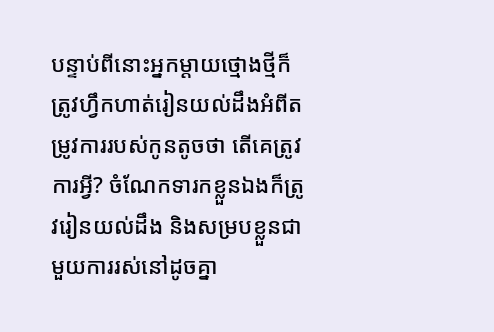បន្ទាប់ពីនោះអ្នកម្ដាយថ្មោងថ្មីក៏ត្រូវហ្វឹកហាត់រៀនយល់ដឹងអំពីតម្រូវការរបស់កូនតូចថា តើគេត្រូវការអ្វី? ចំណែកទារកខ្លួនឯងក៏ត្រូវរៀនយល់ដឹង និងសម្របខ្លួនជាមួយការរស់នៅដូចគ្នា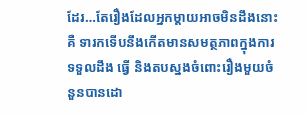ដែរ…តែរឿងដែលអ្នកម្ដាយអាចមិនដឹងនោះគឺ ទារកទើបនឹងកើតមានសមត្ថភាពក្នុងការទទួលដឹង ធ្វើ និងតបស្នងចំពោះរឿងមួយចំនួនបានដោ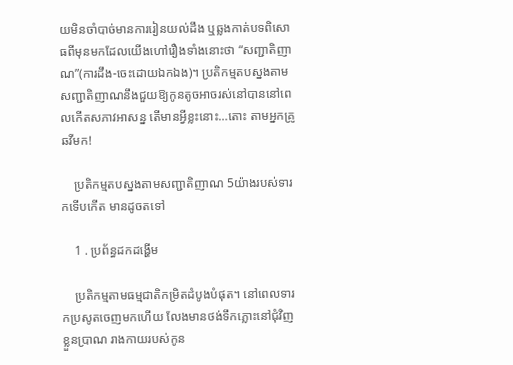យមិនចាំបាច់មានការរៀនយល់ដឹង ឬឆ្លងកាត់បទពិសោធពីមុនមកដែលយើងហៅរឿងទាំងនោះថា “សញ្ជាតិញាណ”(ការដឹង-ចេះដោយឯកឯង)។ ប្រតិកម្មតបស្នងតាមសញ្ជាតិញាណនឹងជួយឱ្យកូនតូចអាចរស់នៅបាននៅពេលកើតសភាវអាសន្ន តើមានអ្វីខ្លះនោះ…តោះ តាមអ្នកគ្រូ ឆវីមក!

    ប្រតិកម្មតបស្នងតាមសញ្ជាតិញាណ 5យ៉ាងរបស់ទារកទើបកើត មានដូចតទៅ

    1 . ប្រព័ន្ធដកដង្ហើម

    ប្រតិកម្មតាមធម្មជាតិកម្រិតដំបូងបំផុត។ នៅពេលទារកប្រសូតចេញមកហើយ លែងមានថង់ទឹកភ្លោះនៅជុំវិញខ្លួនប្រាណ រាងកាយរបស់កូន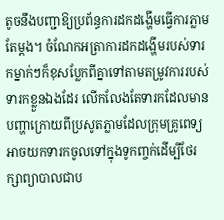តូចនឹងបញ្ជាឱ្យប្រព័ន្ធការដកដង្ហើមធ្វើការភ្លាមតែម្ដង។ ចំណែកអត្រាការដកដង្ហើមរបស់ទារកម្នាក់ៗក៏ខុសប្លែកពីគ្នាទៅតាមតម្រូវការរបស់ទារកខ្លួនឯងដែរ លើកលែងតែទារកដែលមានបញ្ហាក្រោយពីប្រសូតភ្លាមដែលក្រុមគ្រូពេទ្យអាចយកទារកចូលទៅក្នុងទូកញ្ចក់ដើម្បីថែរក្សាព្យាបាលជាប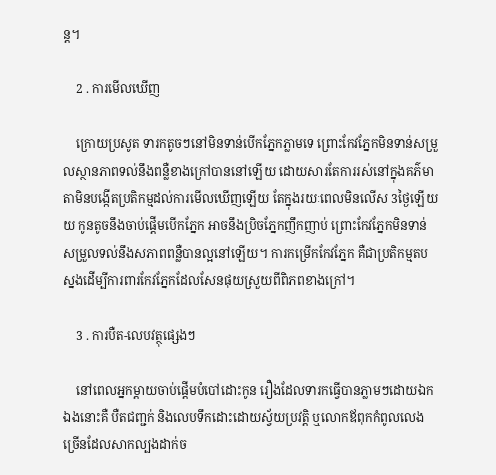ន្ត។

    2 . ការមើលឃើញ

    ក្រោយប្រសូត ទារកតូចៗនៅមិនទាន់បើកភ្នែកភ្លាមទេ ព្រោះកែវភ្នែកមិនទាន់សម្រួលស្ថានភាពទល់នឹងពន្លឺខាងក្រៅបាននៅឡើយ ដោយសារតែការរស់នៅក្នុងគភ៌មាតាមិនបង្កើតប្រតិកម្មដល់ការមើលឃើញឡើយ តែក្នុងរយៈពេលមិនលើស 3ថ្ងៃឡើយយ កូនតូចនឹងចាប់ផ្ដើមបើកភ្នែក អាចនឹងប្រិចភ្នែកញឹកញាប់ ព្រោះកែវភ្នែកមិនទាន់សម្រួលទល់នឹងសភាពពន្លឺបានល្អនៅឡើយ។ ការកម្រើកកែវភ្នែក គឺជាប្រតិកម្មតបស្នងដើម្បីការពារកែវភ្នែកដែលសែនផុយស្រួយពីពិភពខាងក្រៅ។

    3 . ការបឺត-លេបវត្ថុផ្សេងៗ

    នៅពេលអ្នកម្ដាយចាប់ផ្ដើមបំបៅដោះកូន រឿងដែលទារកធ្វើបានភ្លាមៗដោយឯកឯងនោះគឺ បឺតជញ្ជក់ និងលេបទឹកដោះដោយស្វ័យប្រវត្តិ ឬលោកឪពុកកំពូលលេងច្រើនដែលសាកល្បងដាក់ច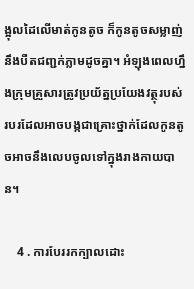ង្អុលដៃលើមាត់កូនតូច ក៏កូនតូចសម្លាញ់នឹងបឺតជញ្ជក់ភ្លាមដូចគ្នា។ អំឡុងពេលហ្នឹងក្រុមគ្រួសារត្រូវប្រយ័ត្នប្រយែងវត្ថុរបស់របរដែលអាចបង្កជាគ្រោះថ្នាក់ដែលកូនតូចអាចនឹងលេបចូលទៅក្នុងរាងកាយបាន។

    4 . ការបែររកក្បាលដោះ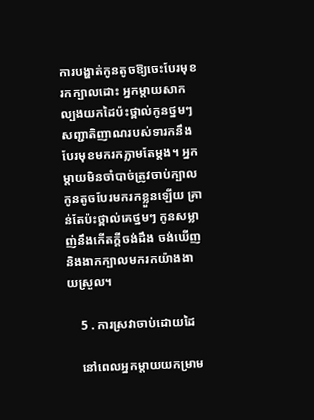ការបង្ហាត់កូនតូចឱ្យចេះបែរមុខរកក្បាលដោះ អ្នកម្ដាយសាកល្បងយកដៃប៉ះថ្ពាល់កូនថ្នមៗ សញ្ជាតិញាណរបស់ទារកនឹងបែរមុខមករកភ្លាមតែម្ដង។ អ្នកម្ដាយមិនចាំបាច់ត្រូវចាប់ក្បាលកូនតូចបែរមករកខ្លួនឡើយ គ្រាន់តែប៉ះថ្ពាល់គេថ្នមៗ កូនសម្លាញ់នឹងកើតក្ដីចង់ដឹង ចង់ឃើញ និងងាកក្បាលមករកយ៉ាងងាយស្រួល។

    5 . ការស្រវាចាប់ដោយដៃ

    នៅពេលអ្នកម្ដាយយកម្រាម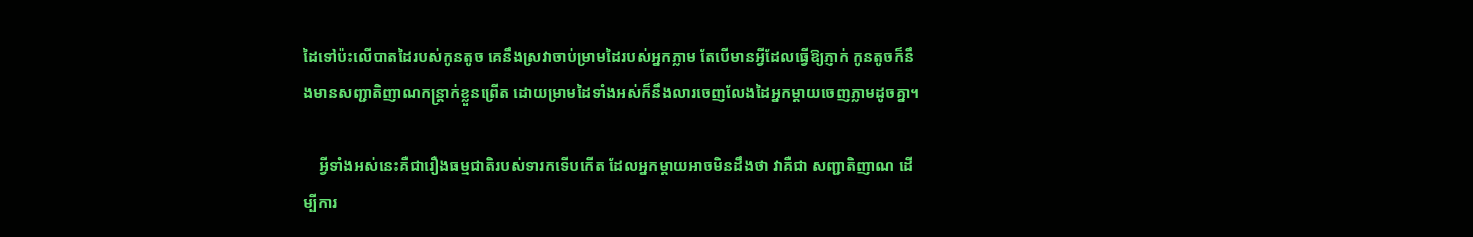ដៃទៅប៉ះលើបាតដៃរបស់កូនតូច គេនឹងស្រវាចាប់ម្រាមដៃរបស់អ្នកភ្លាម តែបើមានអ្វីដែលធ្វើឱ្យភ្ញាក់ កូនតូចក៏នឹងមានសញ្ជាតិញាណកន្រ្តាក់ខ្លួនព្រើត ដោយម្រាមដៃទាំងអស់ក៏នឹងលារចេញលែងដៃអ្នកម្ដាយចេញភ្លាមដូចគ្នា។

    អ្វីទាំងអស់នេះគឺជារឿងធម្មជាតិរបស់ទារកទើបកើត ដែលអ្នកម្ដាយអាចមិនដឹងថា វាគឺជា សញ្ជាតិញាណ ដើម្បីការ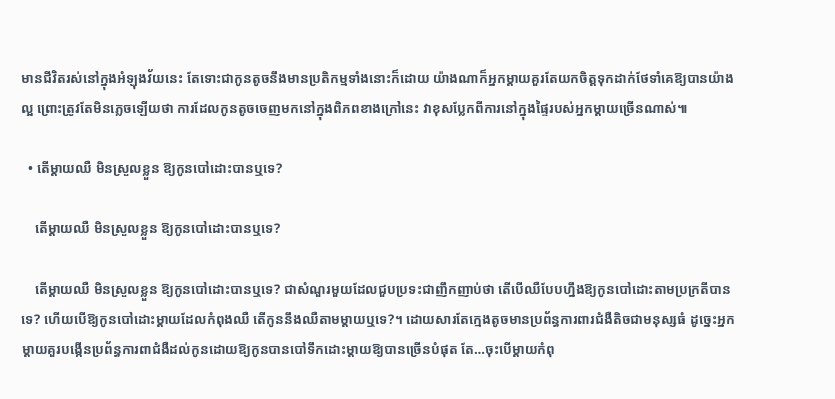មានជីវិតរស់នៅក្នុងអំឡុងវ័យនេះ តែទោះជាកូនតូចនឹងមានប្រតិកម្មទាំងនោះក៏ដោយ យ៉ាងណាក៏អ្នកម្ដាយគួរតែយកចិត្តទុកដាក់ថែទាំគេឱ្យបានយ៉ាងល្អ ព្រោះត្រូវតែមិនភ្លេចឡើយថា ការដែលកូនតូចចេញមកនៅក្នុងពិភពខាងក្រៅនេះ វាខុសប្លែកពីការនៅក្នុងផ្ទៃរបស់អ្នកម្ដាយច្រើនណាស់៕

  • តើម្ដាយឈឺ មិនស្រួលខ្លួន ឱ្យកូនបៅដោះបានឬទេ?

    តើម្ដាយឈឺ មិនស្រួលខ្លួន ឱ្យកូនបៅដោះបានឬទេ?

    តើម្ដាយឈឺ មិនស្រួលខ្លួន ឱ្យកូនបៅដោះបានឬទេ? ជាសំណួរមួយដែលជួបប្រទះជាញឹកញាប់ថា តើបើឈឺបែបហ្នឹងឱ្យកូនបៅដោះតាមប្រក្រតីបានទេ? ហើយបើឱ្យកូនបៅដោះម្ដាយដែលកំពុងឈឺ តើកូននឹងឈឺតាមម្ដាយឬទេ?។ ដោយសារតែក្មេងតូចមានប្រព័ន្ធការពារជំងឺតិចជាមនុស្សធំ ដូច្នេះអ្នកម្ដាយគួរបង្កើនប្រព័ន្ធការពាជំងឺដល់កូនដោយឱ្យកូនបានបៅទឹកដោះម្ដាយឱ្យបានច្រើនបំផុត តែ…ចុះបើម្ដាយកំពុ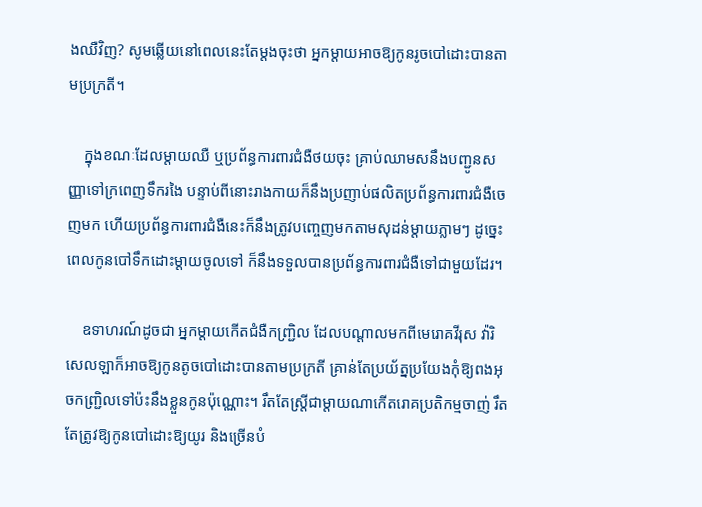ងឈឺវិញ? សូមឆ្លើយនៅពេលនេះតែម្ដងចុះថា អ្នកម្ដាយអាចឱ្យកូនរូចបៅដោះបានតាមប្រក្រតី។

    ក្នុងខណៈដែលម្ដាយឈឺ ឬប្រព័ន្ធការពារជំងឺថយចុះ គ្រាប់ឈាមសនឹងបញ្ជូនសញ្ញាទៅក្រពេញទឹករងៃ បន្ទាប់ពីនោះរាងកាយក៏នឹងប្រញាប់ផលិតប្រព័ន្ធការពារជំងឺចេញមក ហើយប្រព័ន្ធការពារជំងឺនេះក៏នឹងត្រូវបញ្ចេញមកតាមសុដន់ម្ដាយភ្លាមៗ ដូច្នេះពេលកូនបៅទឹកដោះម្ដាយចូលទៅ ក៏នឹងទទួលបានប្រព័ន្ធការពារជំងឺទៅជាមួយដែរ។

    ឧទាហរណ៍ដូចជា អ្នកម្ដាយកើតជំងឺកញ្ជ្រិល ដែលបណ្ដាលមកពីមេរោគវីរុស វ៉ារិសេលឡាក៏អាចឱ្យកូនតូចបៅដោះបានតាមប្រក្រតី គ្រាន់តែប្រយ័ត្នប្រយែងកុំឱ្យពងអុចកញ្រ្ជិលទៅប៉ះនឹងខ្លួនកូនប៉ុណ្ណោះ។ រឹតតែស្រ្តីជាម្ដាយណាកើតរោគប្រតិកម្មចាញ់ រឹតតែត្រូវឱ្យកូនបៅដោះឱ្យយូរ និងច្រើនបំ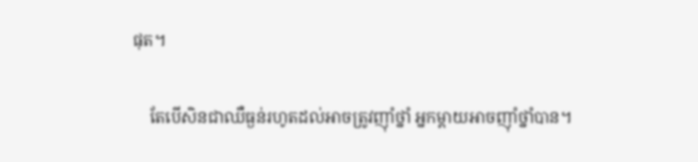ផុត។

    តែបើសិនជាឈឺធ្ងន់រហូតដល់អាចត្រូវញ៉ាំថ្នាំ អ្នកម្ដាយអាចញ៉ាំថ្នាំបាន។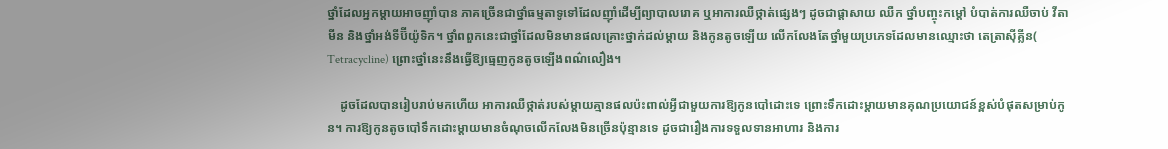ថ្នាំដែលអ្នកម្ដាយអាចញ៉ាំបាន ភាគច្រើនជាថ្នាំធម្មតាទូទៅដែលញ៉ាំដើម្បីព្យាបាលរោគ ឬអាការឈឺថ្កាត់ផ្សេងៗ ដូចជាផ្ដាសាយ ឈឺក ថ្នាំបញ្ចុះកម្ដៅ បំបាត់ការឈឺចាប់ វីតាមីន និងថ្នាំអង់ទីប៊ីយ៉ូទិក។ ថ្នាំពពួកនេះជាថ្នាំដែលមិនមានផលគ្រោះថ្នាក់ដល់ម្ដាយ និងកូនតូចឡើយ លើកលែងតែថ្នាំមួយប្រភេទដែលមានឈ្មោះថា តេត្រាស៊ីគ្លីន( Tetracycline) ព្រោះថ្នាំនេះនឹងធ្វើឱ្យធ្មេញកូនតូចឡើងពណ៌លឿង។

    ដូចដែលបានរៀបរាប់មកហើយ អាការឈឺថ្កាត់របស់ម្ដាយគ្មានផលប៉ះពាល់អ្វីជាមួយការឱ្យកូនបៅដោះទេ ព្រោះទឹកដោះម្ដាយមានគុណប្រយោជន៍ខ្ពស់បំផុតសម្រាប់កូន។ ការឱ្យកូនតូចបៅទឹកដោះម្ដាយមានចំណុចលើកលែងមិនច្រើនប៉ុន្មានទេ ដូចជារឿងការទទួលទានអាហារ និងការ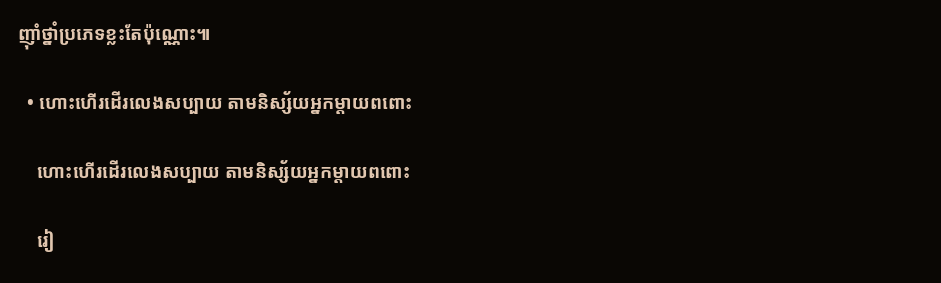ញ៉ាំថ្នាំប្រភេទខ្លះតែប៉ុណ្ណោះ៕

  • ហោះហើរដើរលេងសប្បាយ តាមនិស្ស័យអ្នកម្ដាយពពោះ

    ហោះហើរដើរលេងសប្បាយ តាមនិស្ស័យអ្នកម្ដាយពពោះ

    រៀ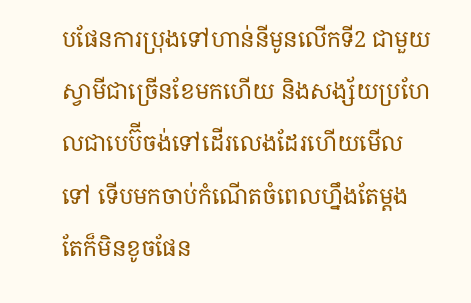បផែនការប្រុងទៅហាន់នីមូនលើកទី2 ជាមួយស្វាមីជាច្រើនខែមកហើយ និងសង្ស័យប្រហែលជាបេប៊ីចង់ទៅដើរលេងដែរហើយមើលទៅ ទើបមកចាប់កំណើតចំពេលហ្នឹងតែម្ដង តែក៏មិនខូចផែន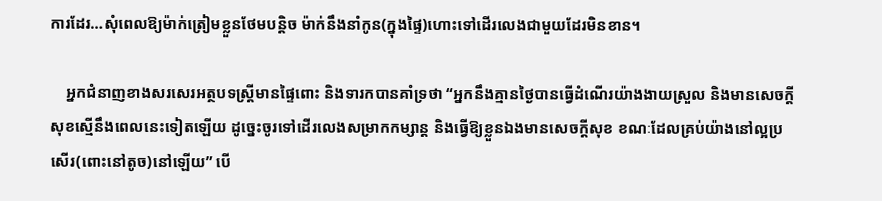ការដែរ…សុំពេលឱ្យម៉ាក់ត្រៀមខ្លួនថែមបន្តិច ម៉ាក់នឹងនាំកូន(ក្នុងផ្ទៃ)ហោះទៅដើរលេងជាមួយដែរមិនខាន។

    អ្នកជំនាញខាងសរសេរអត្ថបទស្រ្តីមានផ្ទៃពោះ និងទារកបានគាំទ្រថា “អ្នកនឹងគ្មានថ្ងៃបានធ្វើដំណើរយ៉ាងងាយស្រួល និងមានសេចក្ដីសុខស្មើនឹងពេលនេះទៀតឡើយ ដូច្នេះចូរទៅដើរលេងសម្រាកកម្សាន្ត និងធ្វើឱ្យខ្លួនឯងមានសេចក្ដីសុខ ខណៈដែលគ្រប់យ៉ាងនៅល្អប្រសើរ(ពោះនៅតូច)នៅឡើយ” បើ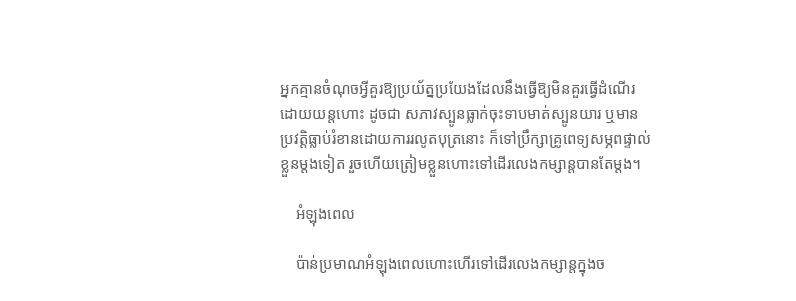អ្នកគ្មានចំណុចអ្វីគួរឱ្យប្រយ័ត្នប្រយែងដែលនឹងធ្វើឱ្យមិនគួរធ្វើដំណើរដោយយន្តហោះ ដូចជា សភាវស្បូនធ្លាក់ចុះទាបមាត់ស្បូនយារ ឬមានប្រវត្តិធ្លាប់រំខានដោយការរលូតបុត្រនោះ ក៏ទៅប្រឹក្សាគ្រូពេទ្យសម្ភពផ្ទាល់ខ្លួនម្ដងទៀត រួចហើយត្រៀមខ្លួនហោះទៅដើរលេងកម្សាន្តបានតែម្ដង។

    អំឡុងពេល

    ប៉ាន់ប្រមាណអំឡុងពេលហោះហើរទៅដើរលេងកម្សាន្តក្នុងច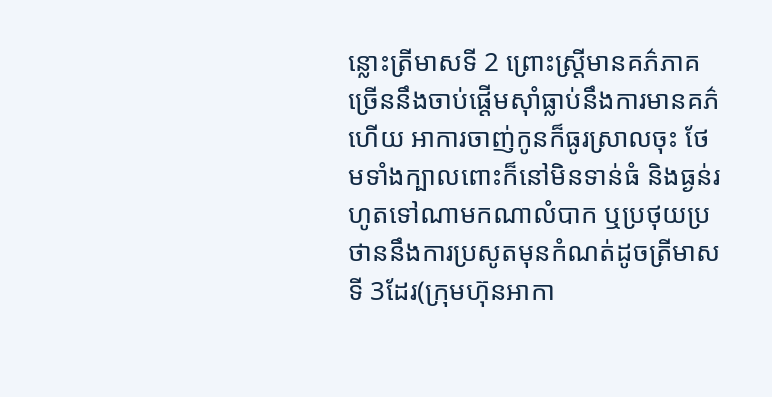ន្លោះត្រីមាសទី 2 ព្រោះស្រ្តីមានគភ៌ភាគច្រើននឹងចាប់ផ្ដើមស៊ាំធ្លាប់នឹងការមានគភ៌ហើយ អាការចាញ់កូនក៏ធូរស្រាលចុះ ថែមទាំងក្បាលពោះក៏នៅមិនទាន់ធំ និងធ្ងន់រហូតទៅណាមកណាលំបាក ឬប្រថុយប្រថាននឹងការប្រសូតមុនកំណត់ដូចត្រីមាសទី 3ដែរ(ក្រុមហ៊ុនអាកា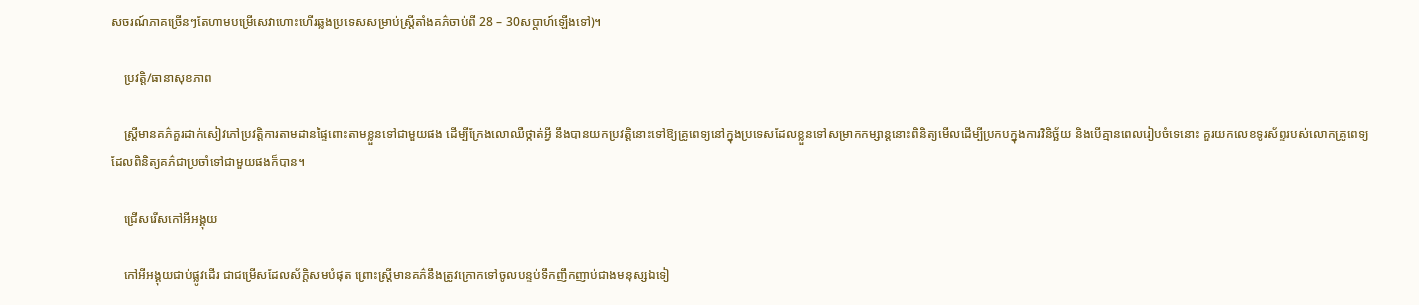សចរណ៍ភាគច្រើនៗតែហាមបម្រើសេវាហោះហើរឆ្លងប្រទេសសម្រាប់ស្រ្តីតាំងគភ៌ចាប់ពី 28 – 30សប្ដាហ៍ឡើងទៅ)។

    ប្រវត្តិ/ធានាសុខភាព

    ស្រ្តីមានគភ៌គួរដាក់សៀវភៅប្រវត្តិការតាមដានផ្ទៃពោះតាមខ្លួនទៅជាមួយផង ដើម្បីក្រែងលោឈឺថ្កាត់អ្វី នឹងបានយកប្រវត្តិនោះទៅឱ្យគ្រូពេទ្យនៅក្នុងប្រទេសដែលខ្លួនទៅសម្រាកកម្សាន្តនោះពិនិត្យមើលដើម្បីប្រកបក្នុងការវិនិច្ឆ័យ និងបើគ្មានពេលរៀបចំទេនោះ គួរយកលេខទូរស័ព្ទរបស់លោកគ្រូពេទ្យដែលពិនិត្យគភ៌ជាប្រចាំទៅជាមួយផងក៏បាន។

    ជ្រើសរើសកៅអីអង្គុយ

    កៅអីអង្គុយជាប់ផ្លូវដើរ ជាជម្រើសដែលស័ក្តិសមបំផុត ព្រោះស្រ្តីមានគភ៌នឹងត្រូវក្រោកទៅចូលបន្ទប់ទឹកញឹកញាប់ជាងមនុស្សឯទៀ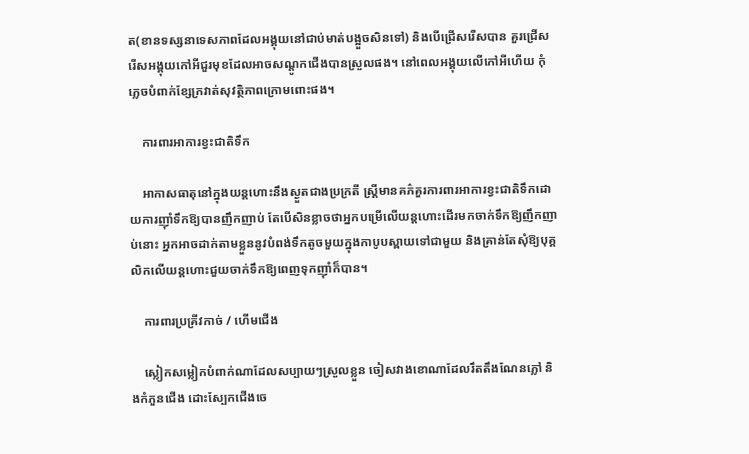ត(ខានទស្សនាទេសភាពដែលអង្គុយនៅជាប់មាត់បង្អួចសិនទៅ) និងបើជ្រើសរើសបាន គួរជ្រើសរើសអង្គុយកៅអីជួរមុខដែលអាចសណ្ដូកជើងបានស្រួលផង។ នៅពេលអង្គុយលើកៅអីហើយ កុំភ្លេចបំពាក់ខ្សែក្រវាត់សុវត្ថិភាពក្រោមពោះផង។

    ការពារអាការខ្វះជាតិទឹក

    អាកាសធាតុនៅក្នុងយន្តហោះនឹងស្ងួតជាងប្រក្រតី ស្រ្តីមានគភ៌គួរការពារអាការខ្វះជាតិទឹកដោយការញ៉ាំទឹកឱ្យបានញឹកញាប់ តែបើសិនខ្លាចថាអ្នកបម្រើលើយន្តហោះដើរមកចាក់ទឹកឱ្យញឹកញាប់នោះ អ្នកអាចដាក់តាមខ្លួននូវបំពង់ទឹកតូចមួយក្នុងកាបូបស្ពាយទៅជាមួយ និងគ្រាន់តែសុំឱ្យបុគ្គលិកលើយន្តហោះជួយចាក់ទឹកឱ្យពេញទុកញ៉ាំក៏បាន។

    ការពារប្រគ្រីវកាច់ / ហើមជើង

    ស្លៀកសម្លៀកបំពាក់ណាដែលសប្បាយៗស្រួលខ្លួន ចៀសវាងខោណាដែលរឹតតឹងណែនភ្លៅ និងកំភួនជើង ដោះស្បែកជើងចេ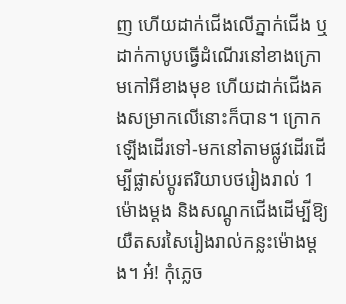ញ ហើយដាក់ជើងលើភ្នាក់ជើង ឬដាក់កាបូបធ្វើដំណើរនៅខាងក្រោមកៅអីខាងមុខ ហើយដាក់ជើងគងសម្រាកលើនោះក៏បាន។ ក្រោកឡើងដើរទៅ-មកនៅតាមផ្លូវដើរដើម្បីផ្លាស់ប្ដូរឥរិយាបថរៀងរាល់ 1ម៉ោងម្ដង និងសណ្ដូកជើងដើម្បីឱ្យយឺតសរសៃរៀងរាល់កន្លះម៉ោងម្ដង។ អ៎! កុំភ្លេច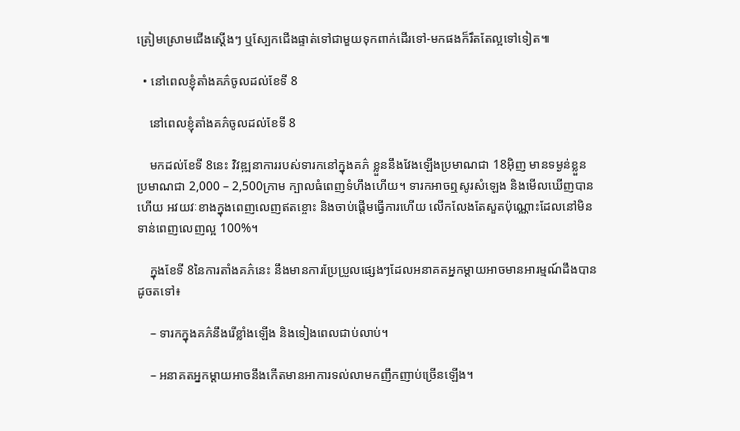ត្រៀមស្រោមជើងស្ដើងៗ ឬស្បែកជើងផ្ទាត់ទៅជាមួយទុកពាក់ដើរទៅ-មកផងក៏រឹតតែល្អទៅទៀត៕

  • នៅពេលខ្ញុំតាំងគភ៌ចូលដល់ខែទី 8

    នៅពេលខ្ញុំតាំងគភ៌ចូលដល់ខែទី 8

    មកដល់ខែទី 8នេះ វិវឌ្ឍនាការរបស់ទារកនៅក្នុងគភ៌ ខ្លួននឹងវែងឡើងប្រមាណជា 18អ៊ិញ មានទម្ងន់ខ្លួនប្រមាណជា 2,000 – 2,500ក្រាម ក្បាលធំពេញទំហឹងហើយ។ ទារកអាចឮសូរសំឡេង និងមើលឃើញបានហើយ អវយវៈខាងក្នុងពេញលេញឥតខ្ចោះ និងចាប់ផ្ដើមធ្វើការហើយ លើកលែងតែសួតប៉ុណ្ណោះដែលនៅមិនទាន់ពេញលេញល្អ 100%។

    ក្នុងខែទី 8នៃការតាំងគភ៌នេះ នឹងមានការប្រែប្រួលផ្សេងៗដែលអនាគតអ្នកម្ដាយអាចមានអារម្មណ៍ដឹងបានដូចតទៅ៖

    – ទារកក្នុងគភ៌នឹងរើខ្លាំងឡើង និងទៀងពេលជាប់លាប់។

    – អនាគតអ្នកម្ដាយអាចនឹងកើតមានអាការទល់លាមកញឹកញាប់ច្រើនឡើង។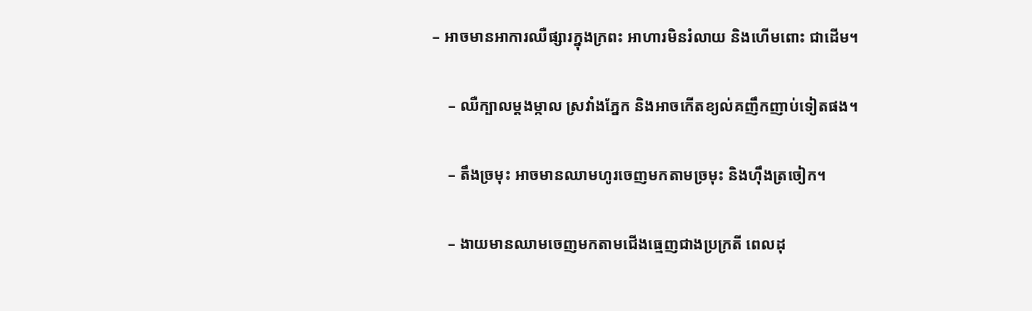– អាចមានអាការឈឺផ្សារក្នុងក្រពះ អាហារមិនរំលាយ និងហើមពោះ ជាដើម។

    – ឈឺក្បាលម្ដងម្កាល ស្រវាំងភ្នែក និងអាចកើតខ្យល់គញឹកញាប់ទៀតផង។

    – តឹងច្រមុះ អាចមានឈាមហូរចេញមកតាមច្រមុះ និងហ៊ឹងត្រចៀក។

    – ងាយមានឈាមចេញមកតាមជើងធ្មេញជាងប្រក្រតី ពេលដុ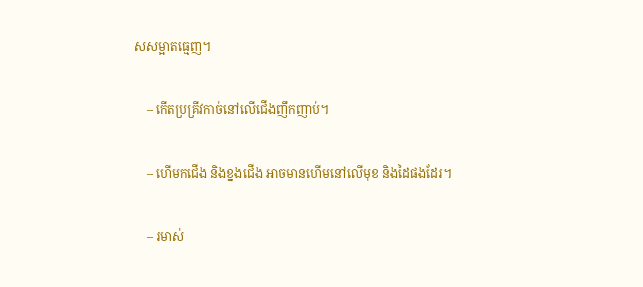សសម្អាតធ្មេញ។

    – កើតប្រគ្រីវកាច់នៅលើជើងញឹកញាប់។

    – ហើមកជើង និងខ្នងជើង អាចមានហើមនៅលើមុខ និងដៃផងដែរ។

    – រមាស់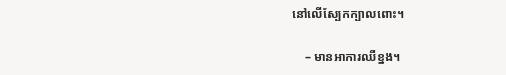នៅលើស្បែកក្បាលពោះ។

    – មានអាការឈឺខ្នង។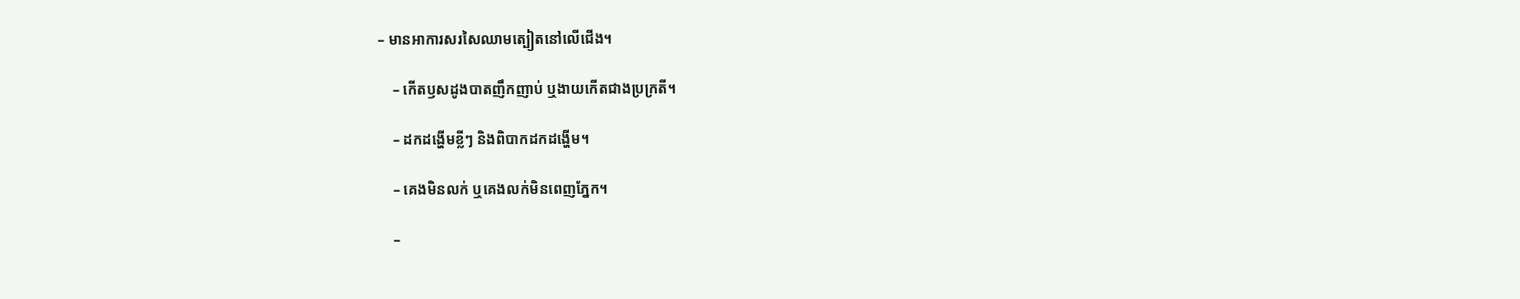– មានអាការសរសៃឈាមត្បៀតនៅលើជើង។

    – កើតឫសដូងបាតញឹកញាប់ ឬងាយកើតជាងប្រក្រតី។

    – ដកដង្ហើមខ្លីៗ និងពិបាកដកដង្ហើម។

    – គេងមិនលក់ ឬគេងលក់មិនពេញភ្នែក។

    –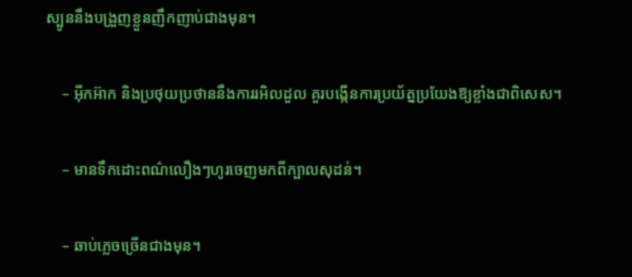ស្បូននឹងបង្រួញខ្លួនញឹកញាប់ជាងមុន។

    – អ៊ីកអ៊ាក និងប្រថុយប្រថាននឹងការរអិលដួល គួរបង្កើនការប្រយ័ត្នប្រយែងឱ្យខ្លាំងជាពិសេស។

    – មានទឹកដោះពណ៌លឿងៗហូរចេញមកពីក្បាលសុដន់។

    – ឆាប់ភ្លេចច្រើនជាងមុន។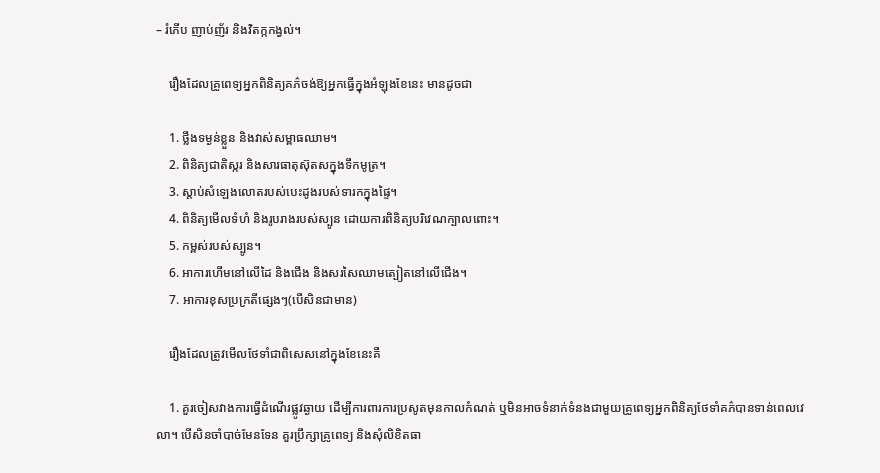– រំភើប ញាប់ញ័រ និងវិតក្កកង្វល់។

    រឿងដែលគ្រូពេទ្យអ្នកពិនិត្យគភ៌ចង់ឱ្យអ្នកធ្វើក្នុងអំឡុងខែនេះ មានដូចជា

    1. ថ្លឹងទម្ងន់ខ្លួន និងវាស់សម្ពាធឈាម។
    2. ពិនិត្យជាតិស្ករ និងសារធាតុស៊ុតសក្នុងទឹកមូត្រ។
    3. ស្ដាប់សំឡេងលោតរបស់បេះដូងរបស់ទារកក្នុងផ្ទៃ។
    4. ពិនិត្យមើលទំហំ និងរូបរាងរបស់ស្បូន ដោយការពិនិត្យបរិវេណក្បាលពោះ។
    5. កម្ពស់របស់ស្បូន។
    6. អាការហើមនៅលើដៃ និងជើង និងសរសៃឈាមត្បៀតនៅលើជើង។
    7. អាការខុសប្រក្រតីផ្សេងៗ(បើសិនជាមាន)

    រឿងដែលត្រូវមើលថែទាំជាពិសេសនៅក្នុងខែនេះគឺ

    1. គួរចៀសវាងការធ្វើដំណើរផ្លូវឆ្ងាយ ដើម្បីការពារការប្រសូតមុនកាលកំណត់ ឬមិនអាចទំនាក់ទំនងជាមួយគ្រូពេទ្យអ្នកពិនិត្យថែទាំគភ៌បានទាន់ពេលវេលា។ បើសិនចាំបាច់មែនទែន គួរប្រឹក្សាគ្រូពេទ្យ និងសុំលិខិតធា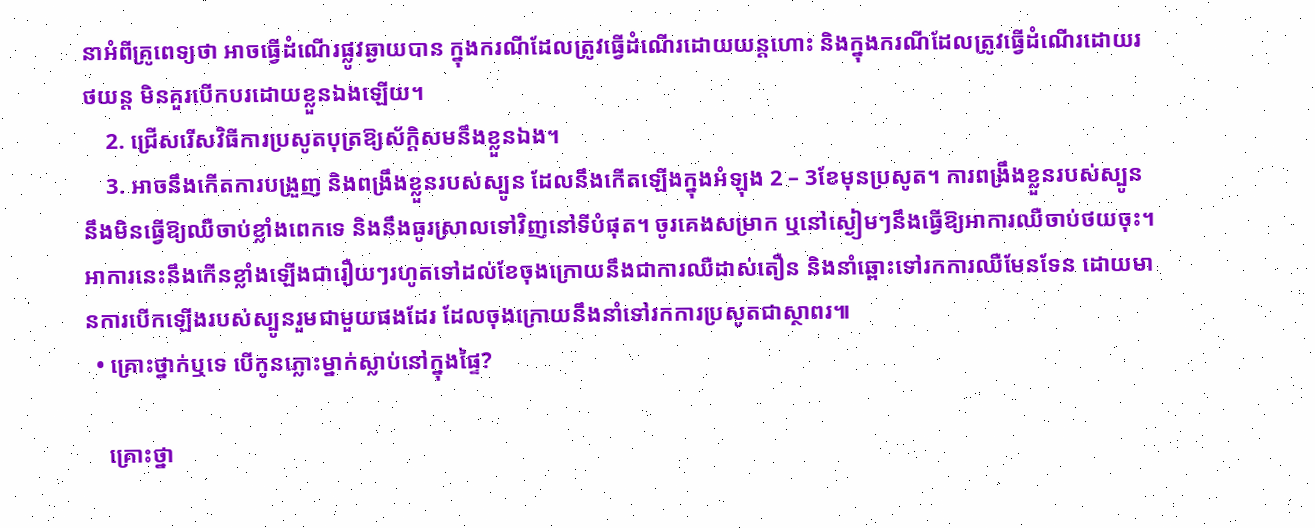នាអំពីគ្រូពេទ្យថា អាចធ្វើដំណើរផ្លូវឆ្ងាយបាន ក្នុងករណីដែលត្រូវធ្វើដំណើរដោយយន្តហោះ និងក្នុងករណីដែលត្រូវធ្វើដំណើរដោយរថយន្ត មិនគួរបើកបរដោយខ្លួនឯងឡើយ។
    2. ជ្រើសរើសវិធីការប្រសូតបុត្រឱ្យស័ក្តិសមនឹងខ្លួនឯង។
    3. អាចនឹងកើតការបង្រួញ និងពង្រឹងខ្លួនរបស់ស្បូន ដែលនឹងកើតឡើងក្នុងអំឡុង 2 – 3ខែមុនប្រសូត។ ការពង្រឹងខ្លួនរបស់ស្បូននឹងមិនធ្វើឱ្យឈឺចាប់ខ្លាំងពេកទេ និងនឹងធូរស្រាលទៅវិញនៅទីបំផុត។ ចូរគេងសម្រាក ឬនៅស្ងៀមៗនឹងធ្វើឱ្យអាការឈឺចាប់ថយចុះ។ អាការនេះនឹងកើនខ្លាំងឡើងជារឿយៗរហូតទៅដល់ខែចុងក្រោយនឹងជាការឈឺដាស់តឿន និងនាំឆ្ពោះទៅរកការឈឺមែនទែន ដោយមានការបើកឡើងរបស់ស្បូនរួមជាមួយផងដែរ ដែលចុងក្រោយនឹងនាំទៅរកការប្រសូតជាស្ថាពរ៕
  • គ្រោះថ្នាក់ឬទេ បើកូនភ្លោះម្នាក់ស្លាប់នៅក្នុងផ្ទៃ?

    គ្រោះថ្នា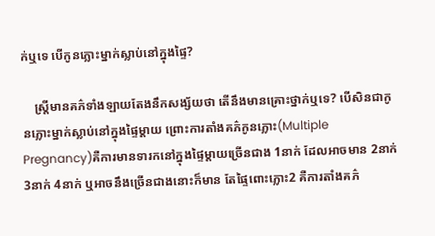ក់ឬទេ បើកូនភ្លោះម្នាក់ស្លាប់នៅក្នុងផ្ទៃ?

    ស្រ្តីមានគភ៌ទាំងឡាយតែងនឹកសង្ស័យថា តើនឹងមានគ្រោះថ្នាក់ឬទេ? បើសិនជាកូនភ្លោះម្នាក់ស្លាប់នៅក្នុងផ្ទៃម្ដាយ ព្រោះការតាំងគភ៌កូនភ្លោះ(Multiple Pregnancy)គឺការមានទារកនៅក្នុងផ្ទៃម្ដាយច្រើនជាង 1នាក់ ដែលអាចមាន 2នាក់ 3នាក់ 4នាក់ ឬអាចនឹងច្រើនជាងនោះក៏មាន តែផ្ទៃពោះភ្លោះ2 គឺការតាំងគភ៌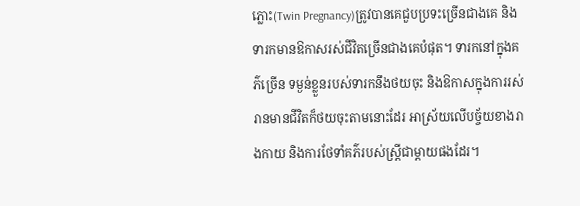ភ្លោះ(Twin Pregnancy)ត្រូវបានគេជួបប្រទះច្រើនជាងគេ និងទារកមានឱកាសរស់ជីវិតច្រើនជាងគេបំផុត។ ទារកនៅក្នុងគភ៌ច្រើន ទម្ងន់ខ្លួនរបស់ទារកនឹងថយចុះ និងឱកាសក្នុងការរស់រានមានជីវិតក៏ថយចុះតាមនោះដែរ អាស្រ័យលើបច្ច័យខាងរាងកាយ និងការថែទាំគភ៌របស់ស្រ្តីជាម្ដាយផងដែរ។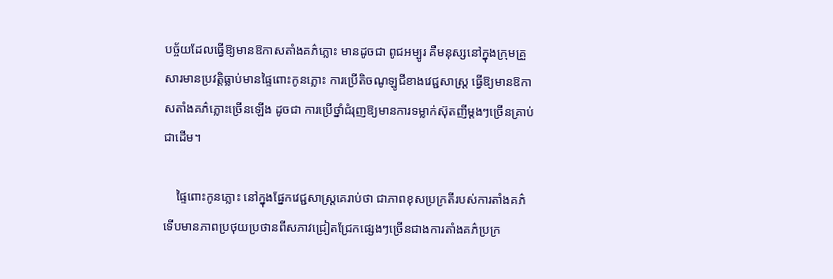បច្ច័យដែលធ្វើឱ្យមានឱកាសតាំងគភ៌ភ្លោះ មានដូចជា ពូជអម្បូរ គឺមនុស្សនៅក្នុងក្រុមគ្រួសារមានប្រវត្តិធ្លាប់មានផ្ទៃពោះកូនភ្លោះ ការប្រើតិចណូឡូជីខាងវេជ្ជសាស្រ្ត ធ្វើឱ្យមានឱកាសតាំងគភ៌ភ្លោះច្រើនឡើង ដូចជា ការប្រើថ្នាំជំរុញឱ្យមានការទម្លាក់ស៊ុតញីម្ដងៗច្រើនគ្រាប់ជាដើម។

    ផ្ទៃពោះកូនភ្លោះ នៅក្នុងផ្នែកវេជ្ជសាស្រ្តគេរាប់ថា ជាភាពខុសប្រក្រតីរបស់ការតាំងគភ៌ ទើបមានភាពប្រថុយប្រថានពីសភាវជ្រៀតជ្រែកផ្សេងៗច្រើនជាងការតាំងគភ៌ប្រក្រ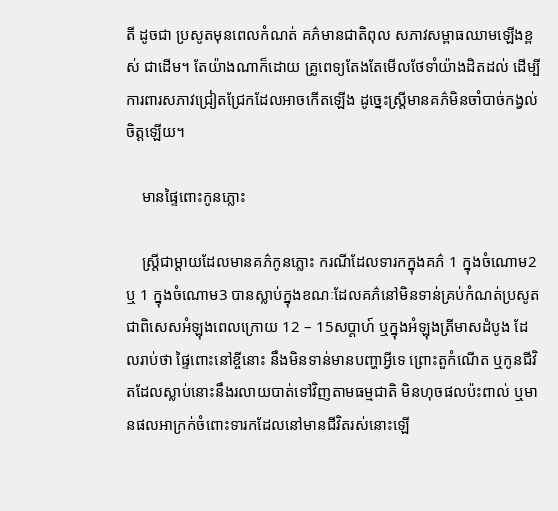តី ដូចជា ប្រសូតមុនពេលកំណត់ គភ៌មានជាតិពុល សភាវសម្ពាធឈាមឡើងខ្ពស់ ជាដើម។ តែយ៉ាងណាក៏ដោយ គ្រូពេទ្យតែងតែមើលថែទាំយ៉ាងដិតដល់ ដើម្បីការពារសភាវជ្រៀតជ្រែកដែលអាចកើតឡើង ដូច្នេះស្រ្តីមានគភ៌មិនចាំបាច់កង្វល់ចិត្តឡើយ។

    មានផ្ទៃពោះកូនភ្លោះ

    ស្រ្តីជាម្ដាយដែលមានគភ៌កូនភ្លោះ ករណីដែលទារកក្នុងគភ៌ 1 ក្នុងចំណោម2 ឬ 1 ក្នុងចំណោម3 បានស្លាប់ក្នុងខណៈដែលគភ៌នៅមិនទាន់គ្រប់កំណត់ប្រសូត ជាពិសេសអំឡុងពេលក្រោយ 12 – 15សប្ដាហ៍ ឬក្នុងអំឡុងត្រីមាសដំបូង ដែលរាប់ថា ផ្ទៃពោះនៅខ្ចីនោះ នឹងមិនទាន់មានបញ្ហាអ្វីទេ ព្រោះតួកំណើត ឬកូនជីវិតដែលស្លាប់នោះនឹងរលាយបាត់ទៅវិញតាមធម្មជាតិ មិនហុចផលប៉ះពាល់ ឬមានផលអាក្រក់ចំពោះទារកដែលនៅមានជីវិតរស់នោះឡើ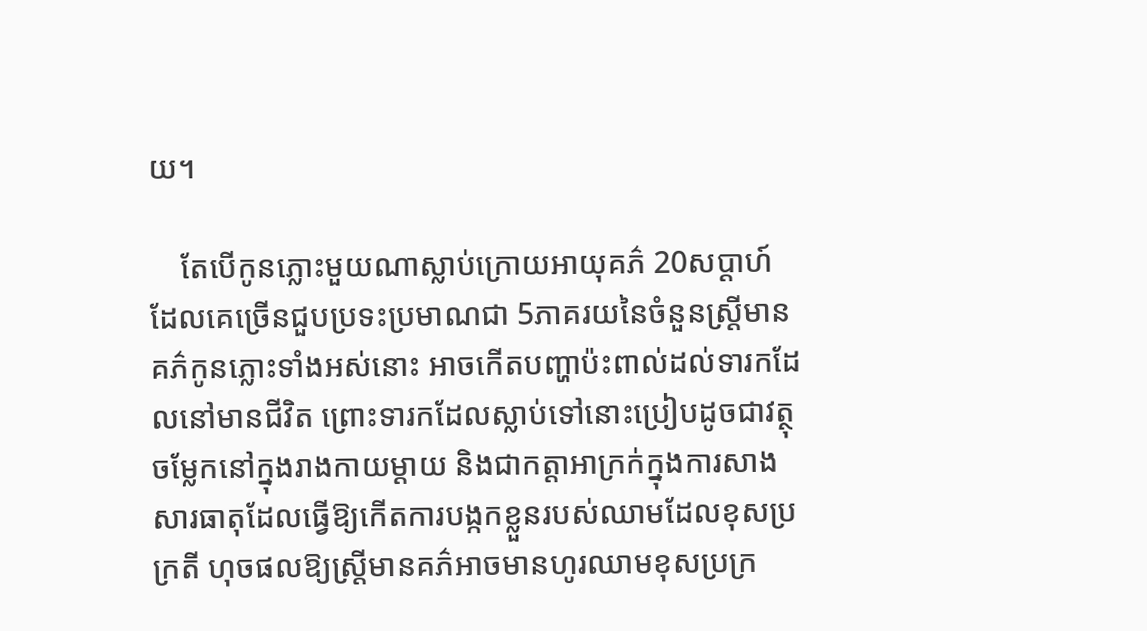យ។

    តែបើកូនភ្លោះមួយណាស្លាប់ក្រោយអាយុគភ៌ 20សប្ដាហ៍ ដែលគេច្រើនជួបប្រទះប្រមាណជា 5ភាគរយនៃចំនួនស្រ្តីមានគភ៌កូនភ្លោះទាំងអស់នោះ អាចកើតបញ្ហាប៉ះពាល់ដល់ទារកដែលនៅមានជីវិត ព្រោះទារកដែលស្លាប់ទៅនោះប្រៀបដូចជាវត្ថុចម្លែកនៅក្នុងរាងកាយម្ដាយ និងជាកត្តាអាក្រក់ក្នុងការសាងសារធាតុដែលធ្វើឱ្យកើតការបង្កកខ្លួនរបស់ឈាមដែលខុសប្រក្រតី ហុចផលឱ្យស្រ្តីមានគភ៌អាចមានហូរឈាមខុសប្រក្រ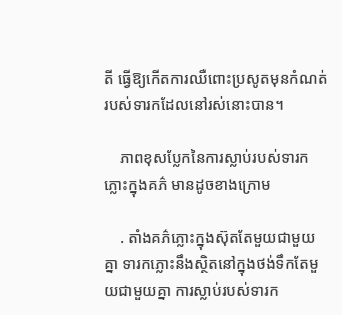តី ធ្វើឱ្យកើតការឈឺពោះប្រសូតមុនកំណត់របស់ទារកដែលនៅរស់នោះបាន។

    ភាពខុសប្លែកនៃការស្លាប់របស់ទារកភ្លោះក្នុងគភ៌ មានដូចខាងក្រោម

    . តាំងគភ៌ភ្លោះក្នុងស៊ុតតែមួយជាមួយគ្នា ទារកភ្លោះនឹងស្ថិតនៅក្នុងថង់ទឹកតែមួយជាមួយគ្នា ការស្លាប់របស់ទារក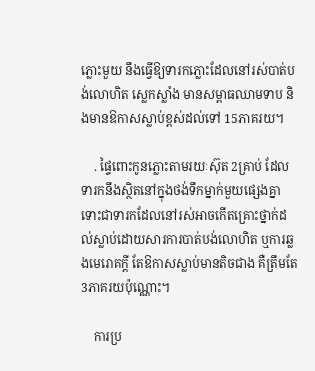ភ្លោះមួយ នឹងធ្វើឱ្យទារកភ្លោះដែលនៅរស់បាត់បង់លោហិត ស្លេកស្លាំង មានសម្ពាធឈាមទាប និងមានឱកាសស្លាប់ខ្ពស់ដល់ទៅ 15ភាគរយ។

    . ផ្ទៃពោះកូនភ្លោះតាមរយៈស៊ុត 2គ្រាប់ ដែលទារកនឹងស្ថិតនៅក្នុងថង់ទឹកម្នាក់មួយផ្សេងគ្នា ទោះជាទារកដែលនៅរស់អាចកើតគ្រោះថ្នាក់ដល់ស្លាប់ដោយសារការបាត់បង់លោហិត ឬការឆ្លងមេរោគក្ដី តែឱកាសស្លាប់មានតិចជាង គឺត្រឹមតែ 3ភាគរយប៉ុណ្ណោះ។

    ការប្រ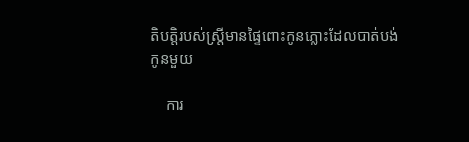តិបត្តិរបស់ស្រ្តីមានផ្ទៃពោះកូនភ្លោះដែលបាត់បង់កូនមួយ

    ការ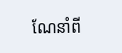ណែនាំពី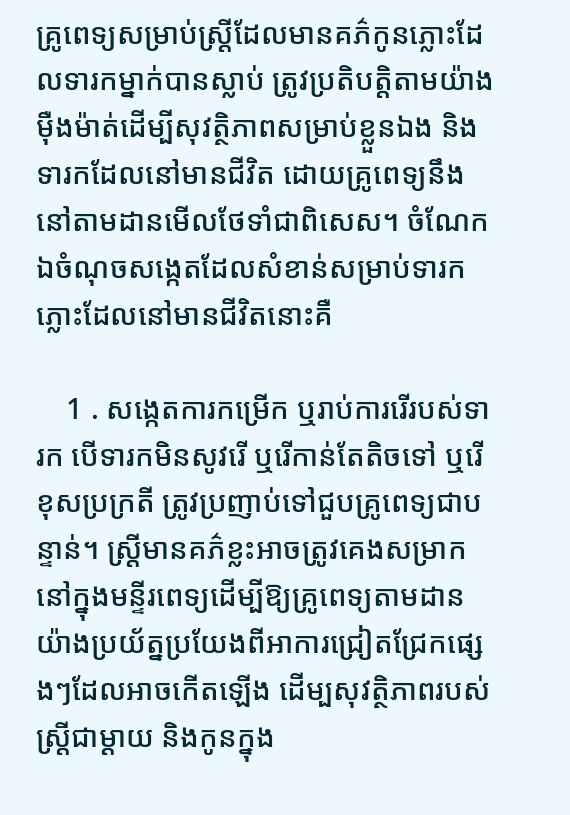គ្រូពេទ្យសម្រាប់ស្រ្តីដែលមានគភ៌កូនភ្លោះដែលទារកម្នាក់បានស្លាប់ ត្រូវប្រតិបត្តិតាមយ៉ាងម៉ឺងម៉ាត់ដើម្បីសុវត្ថិភាពសម្រាប់ខ្លួនឯង និងទារកដែលនៅមានជីវិត ដោយគ្រូពេទ្យនឹងនៅតាមដានមើលថែទាំជាពិសេស។ ចំណែកឯចំណុចសង្កេតដែលសំខាន់សម្រាប់ទារកភ្លោះដែលនៅមានជីវិតនោះគឺ

    1 . សង្កេតការកម្រើក ឬរាប់ការរើរបស់ទារក បើទារកមិនសូវរើ ឬរើកាន់តែតិចទៅ ឬរើខុសប្រក្រតី ត្រូវប្រញាប់ទៅជួបគ្រូពេទ្យជាបន្ទាន់។ ស្រ្តីមានគភ៌ខ្លះអាចត្រូវគេងសម្រាកនៅក្នុងមន្ទីរពេទ្យដើម្បីឱ្យគ្រូពេទ្យតាមដានយ៉ាងប្រយ័ត្នប្រយែងពីអាការជ្រៀតជ្រែកផ្សេងៗដែលអាចកើតឡើង ដើម្បសុវត្ថិភាពរបស់ស្រ្តីជាម្ដាយ និងកូនក្នុង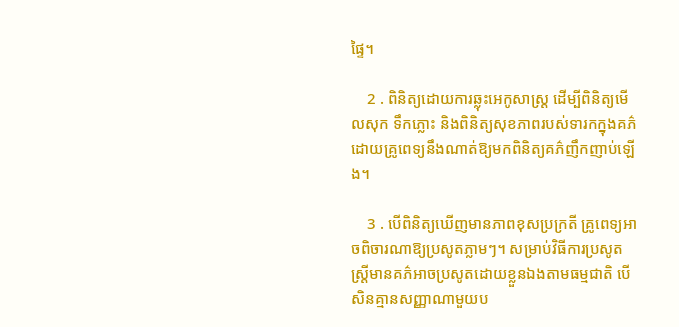ផ្ទៃ។

    2 . ពិនិត្យដោយការឆ្លុះអេកូសាស្រ្ត ដើម្បីពិនិត្យមើលសុក ទឹកភ្លោះ និងពិនិត្យសុខភាពរបស់ទារកក្នុងគភ៌ ដោយគ្រូពេទ្យនឹងណាត់ឱ្យមកពិនិត្យគភ៌ញឹកញាប់ឡើង។

    3 . បើពិនិត្យឃើញមានភាពខុសប្រក្រតី គ្រូពេទ្យអាចពិចារណាឱ្យប្រសូតភ្លាមៗ។ សម្រាប់វិធីការប្រសូត ស្រ្តីមានគភ៌អាចប្រសូតដោយខ្លួនឯងតាមធម្មជាតិ បើសិនគ្មានសញ្ញាណាមួយប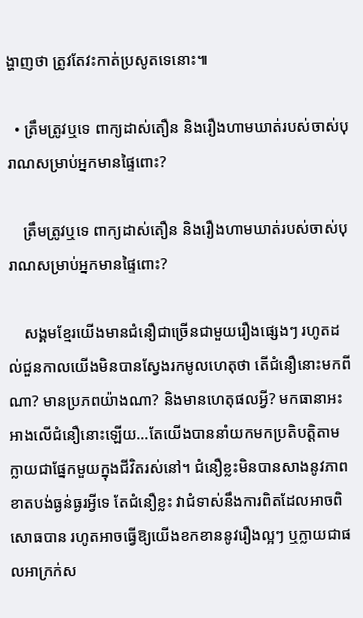ង្ហាញថា ត្រូវតែវះកាត់ប្រសូតទេនោះ៕

  • ត្រឹមត្រូវឬទេ ពាក្យដាស់តឿន និងរឿងហាមឃាត់របស់ចាស់បុរាណសម្រាប់អ្នកមានផ្ទៃពោះ?

    ត្រឹមត្រូវឬទេ ពាក្យដាស់តឿន និងរឿងហាមឃាត់របស់ចាស់បុរាណសម្រាប់អ្នកមានផ្ទៃពោះ?

    សង្គមខ្មែរយើងមានជំនឿជាច្រើនជាមួយរឿងផ្សេងៗ រហូតដល់ជួនកាលយើងមិនបានស្វែងរកមូលហេតុថា តើជំនឿនោះមកពីណា? មានប្រភពយ៉ាងណា? និងមានហេតុផលអ្វី? មកធានាអះអាងលើជំនឿនោះឡើយ…តែយើងបាននាំយកមកប្រតិបត្តិតាម ក្លាយជាផ្នែកមួយក្នុងជីវិតរស់នៅ។ ជំនឿខ្លះមិនបានសាងនូវភាពខាតបង់ធ្ងន់ធ្ងរអ្វីទេ តែជំនឿខ្លះ វាជំទាស់នឹងការពិតដែលអាចពិសោធបាន រហូតអាចធ្វើឱ្យយើងខកខាននូវរឿងល្អៗ ឬក្លាយជាផលអាក្រក់ស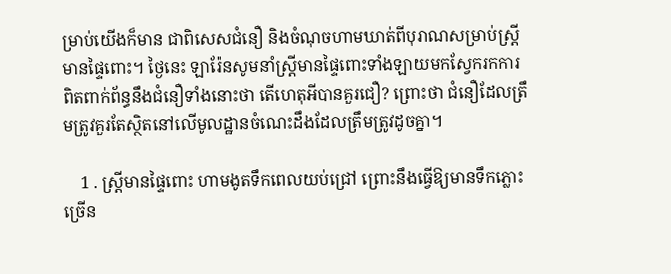ម្រាប់យើងក៏មាន ជាពិសេសជំនឿ និងចំណុចហាមឃាត់ពីបុរាណសម្រាប់ស្រ្តីមានផ្ទៃពោះ។ ថ្ងៃនេះ ឡារ៉ែនសូមនាំស្រ្តីមានផ្ទៃពោះទាំងឡាយមកស្វែករកការពិតពាក់ព័ន្ធនឹងជំនឿទាំងនោះថា តើហេតុអីបានគួរជឿ? ព្រោះថា ជំនឿដែលត្រឹមត្រូវគួរតែស្ថិតនៅលើមូលដ្ឋានចំណេះដឹងដែលត្រឹមត្រូវដូចគ្នា។

    1 . ស្រ្តីមានផ្ទៃពោះ ហាមងូតទឹកពេលយប់ជ្រៅ ព្រោះនឹងធ្វើឱ្យមានទឹកភ្លោះច្រើន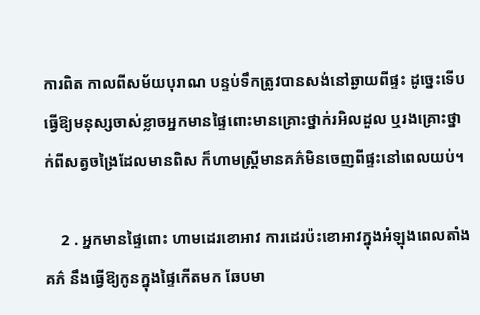ការពិត កាលពីសម័យបុរាណ បន្ទប់ទឹកត្រូវបានសង់នៅឆ្ងាយពីផ្ទះ ដូច្នេះទើបធ្វើឱ្យមនុស្សចាស់ខ្លាចអ្នកមានផ្ទៃពោះមានគ្រោះថ្នាក់រអិលដួល ឬរងគ្រោះថ្នាក់ពីសត្វចង្រៃដែលមានពិស ក៏ហាមស្រ្តីមានគភ៌មិនចេញពីផ្ទះនៅពេលយប់។

    2 . អ្នកមានផ្ទៃពោះ ហាមដេរខោអាវ ការដេរប៉ះខោអាវក្នុងអំឡុងពេលតាំងគភ៌ នឹងធ្វើឱ្យកូនក្នុងផ្ទៃកើតមក ឆែបមា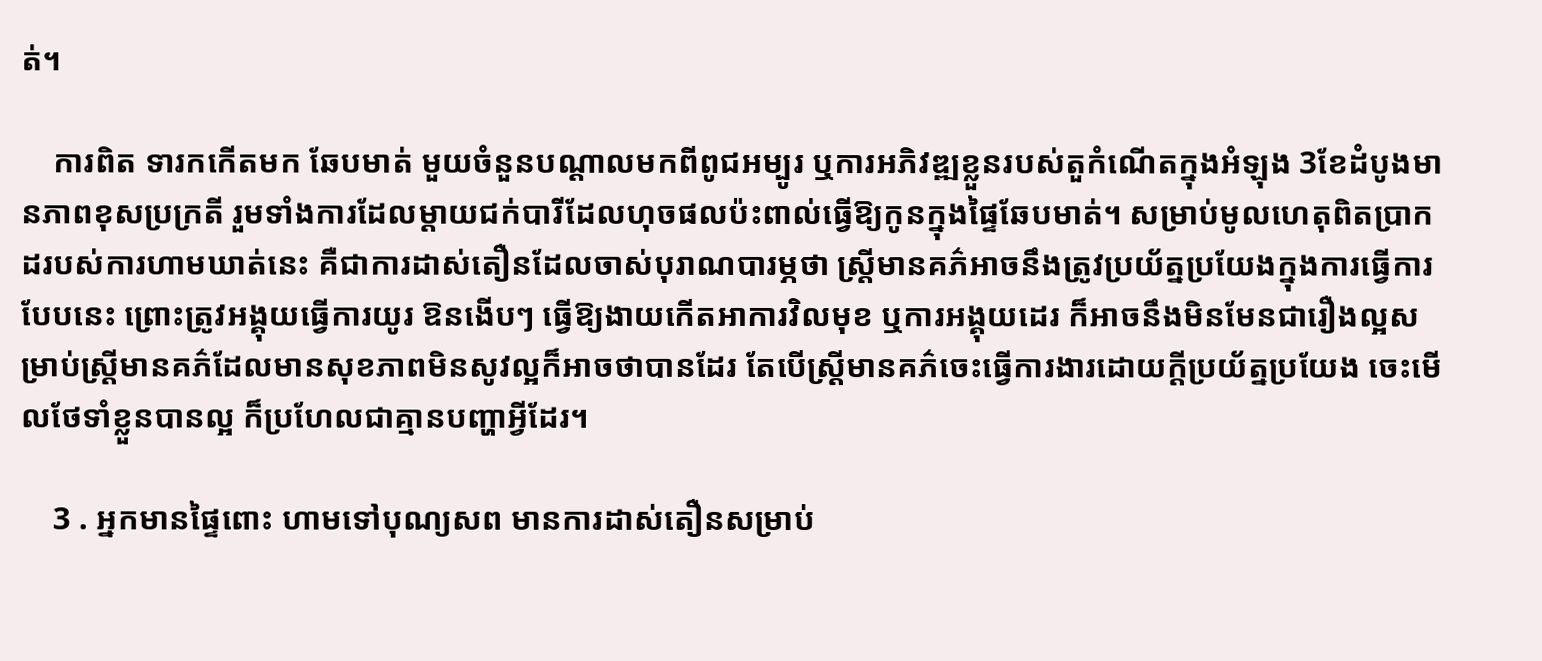ត់។

    ការពិត ទារកកើតមក ឆែបមាត់ មួយចំនួនបណ្ដាលមកពីពូជអម្បូរ ឬការអភិវឌ្ឍខ្លួនរបស់តួកំណើតក្នុងអំឡុង 3ខែដំបូងមានភាពខុសប្រក្រតី រួមទាំងការដែលម្ដាយជក់បារីដែលហុចផលប៉ះពាល់ធ្វើឱ្យកូនក្នុងផ្ទៃឆែបមាត់។ សម្រាប់មូលហេតុពិតប្រាកដរបស់ការហាមឃាត់នេះ គឺជាការដាស់តឿនដែលចាស់បុរាណបារម្ភថា ស្រ្តីមានគភ៌អាចនឹងត្រូវប្រយ័ត្នប្រយែងក្នុងការធ្វើការបែបនេះ ព្រោះត្រូវអង្គុយធ្វើការយូរ ឱនងើបៗ ធ្វើឱ្យងាយកើតអាការវិលមុខ ឬការអង្គុយដេរ ក៏អាចនឹងមិនមែនជារឿងល្អសម្រាប់ស្រ្តីមានគភ៌ដែលមានសុខភាពមិនសូវល្អក៏អាចថាបានដែរ តែបើស្រ្តីមានគភ៌ចេះធ្វើការងារដោយក្ដីប្រយ័ត្នប្រយែង ចេះមើលថែទាំខ្លួនបានល្អ ក៏ប្រហែលជាគ្មានបញ្ហាអ្វីដែរ។

    3 . អ្នកមានផ្ទៃពោះ ហាមទៅបុណ្យសព មានការដាស់តឿនសម្រាប់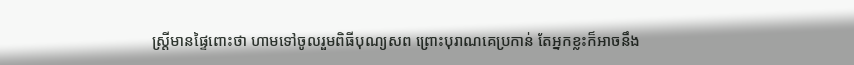ស្រ្តីមានផ្ទៃពោះថា ហាមទៅចូលរួមពិធីបុណ្យសព ព្រោះបុរាណគេប្រកាន់ តែអ្នកខ្លះក៏អាចនឹង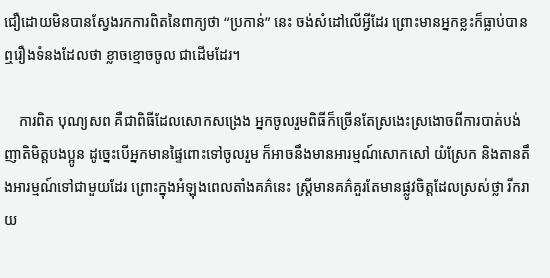ជឿដោយមិនបានស្វែងរកការពិតនៃពាក្យថា “ប្រកាន់” នេះ ចង់សំដៅលើអ្វីដែរ ព្រោះមានអ្នកខ្លះក៏ធ្លាប់បានឮរឿងទំនងដែលថា ខ្លាចខ្មោចចូល ជាដើមដែរ។

    ការពិត បុណ្យសព គឺជាពិធីដែលសោកសង្រេង អ្នកចូលរួមពិធីក៏ច្រើនតែស្រងេះស្រងោចពីការបាត់បង់ញាតិមិត្តបងប្អូន ដូច្នេះបើអ្នកមានផ្ទៃពោះទៅចូលរួម ក៏អាចនឹងមានអារម្មណ៍សោកសៅ យំស្រែក និងតានតឹងអារម្មណ៍ទៅជាមួយដែរ ព្រោះក្នុងអំឡុងពេលតាំងគភ៌នេះ ស្រ្តីមានគភ៌គួរតែមានផ្លូវចិត្តដែលស្រស់ថ្លា រីករាយ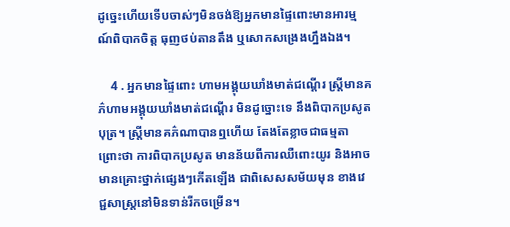ដូច្នេះហើយទើបចាស់ៗមិនចង់ឱ្យអ្នកមានផ្ទៃពោះមានអារម្មណ៍ពិបាកចិត្ត ធុញថប់តានតឹង ឬសោកសង្រេងហ្នឹងឯង។

    4 . អ្នកមានផ្ទៃពោះ ហាមអង្គុយឃាំងមាត់ជណ្ដើរ ស្រ្តីមានគភ៌ហាមអង្គុយឃាំងមាត់ជណ្ដើរ មិនដូច្នោះទេ នឹងពិបាកប្រសូតបុត្រ។ ស្រ្តីមានគភ៌ណាបានឮហើយ តែងតែខ្លាចជាធម្មតា ព្រោះថា ការពិបាកប្រសូត មានន័យពីការឈឺពោះយូរ និងអាចមានគ្រោះថ្នាក់ផ្សេងៗកើតឡើង ជាពិសេសសម័យមុន ខាងវេជ្ជសាស្រ្តនៅមិនទាន់រីកចម្រើន។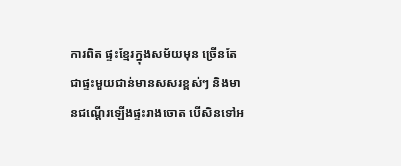ការពិត ផ្ទះខ្មែរក្នុងសម័យមុន ច្រើនតែជាផ្ទះមួយជាន់មានសសរខ្ពស់ៗ និងមានជណ្ដើរឡើងផ្ទះរាងចោត បើសិនទៅអ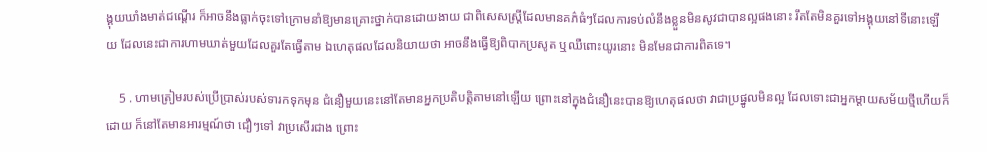ង្គុយឃាំងមាត់ជណ្ដើរ ក៏អាចនឹងធ្លាក់ចុះទៅក្រោមនាំឱ្យមានគ្រោះថ្នាក់បានដោយងាយ ជាពិសេសស្រ្តីដែលមានគភ៌ធំៗដែលការទប់លំនឹងខ្លួនមិនសូវជាបានល្អផងនោះ រឹតតែមិនគួរទៅអង្គុយនៅទីនោះឡើយ ដែលនេះជាការហាមឃាត់មួយដែលគួរតែធ្វើតាម ឯហេតុផលដែលនិយាយថា អាចនឹងធ្វើឱ្យពិបាកប្រសូត ឬឈឺពោះយូរនោះ មិនមែនជាការពិតទេ។

    5 . ហាមត្រៀមរបស់ប្រើប្រាស់របស់ទារកទុកមុន ជំនឿមួយនេះនៅតែមានអ្នកប្រតិបត្តិតាមនៅឡើយ ព្រោះនៅក្នុងជំនឿនេះបានឱ្យហេតុផលថា វាជាប្រផ្នូលមិនល្អ ដែលទោះជាអ្នកម្ដាយសម័យថ្មីហើយក៏ដោយ ក៏នៅតែមានអារម្មណ៍ថា ជឿៗទៅ វាប្រសើរជាង ព្រោះ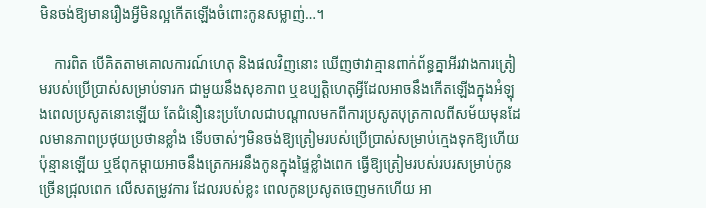មិនចង់ឱ្យមានរឿងអ្វីមិនល្អកើតឡើងចំពោះកូនសម្លាញ់…។

    ការពិត បើគិតតាមគោលការណ៍ហេតុ និងផលវិញនោះ ឃើញថាវាគ្មានពាក់ព័ន្ធគ្នាអីរវាងការត្រៀមរបស់ប្រើប្រាស់សម្រាប់ទារក ជាមួយនឹងសុខភាព ឬឧប្បត្តិហេតុអ្វីដែលអាចនឹងកើតឡើងក្នុងអំឡុងពេលប្រសូតនោះឡើយ តែជំនឿនេះប្រហែលជាបណ្ដាលមកពីការប្រសូតបុត្រកាលពីសម័យមុនដែលមានភាពប្រថុយប្រថានខ្លាំង ទើបចាស់ៗមិនចង់ឱ្យត្រៀមរបស់ប្រើប្រាស់សម្រាប់ក្មេងទុកឱ្យហើយប៉ុន្មានឡើយ ឬឪពុកម្ដាយអាចនឹងត្រេកអរនឹងកូនក្នុងផ្ទៃខ្លាំងពេក ធ្វើឱ្យត្រៀមរបស់របរសម្រាប់កូនច្រើនជ្រុលពេក លើសតម្រូវការ ដែលរបស់ខ្លះ ពេលកូនប្រសូតចេញមកហើយ អា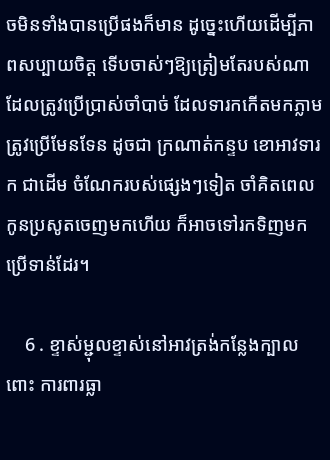ចមិនទាំងបានប្រើផងក៏មាន ដូច្នេះហើយដើម្បីភាពសប្បាយចិត្ត ទើបចាស់ៗឱ្យត្រៀមតែរបស់ណាដែលត្រូវប្រើប្រាស់ចាំបាច់ ដែលទារកកើតមកភ្លាមត្រូវប្រើមែនទែន ដូចជា ក្រណាត់កន្ទប ខោអាវទារក ជាដើម ចំណែករបស់ផ្សេងៗទៀត ចាំគិតពេលកូនប្រសូតចេញមកហើយ ក៏អាចទៅរកទិញមកប្រើទាន់ដែរ។

    6 . ខ្ទាស់ម្ជុលខ្ទាស់នៅអាវត្រង់កន្លែងក្បាលពោះ ការពារធ្លា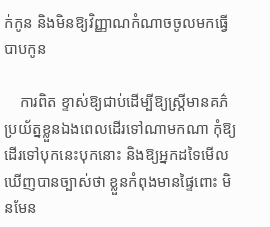ក់កូន និងមិនឱ្យវិញ្ញាណកំណាចចូលមកធ្វើបាបកូន

    ការពិត ខ្ទាស់ឱ្យជាប់ដើម្បីឱ្យស្រ្តីមានគភ៌ប្រយ័ត្នខ្លួនឯងពេលដើរទៅណាមកណា កុំឱ្យដើរទៅបុកនេះបុកនោះ និងឱ្យអ្នកដទៃមើលឃើញបានច្បាស់ថា ខ្លួនកំពុងមានផ្ទៃពោះ មិនមែន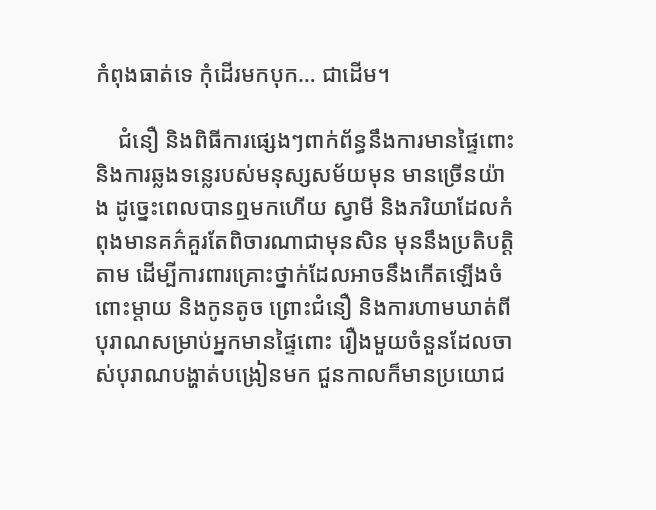កំពុងធាត់ទេ កុំដើរមកបុក… ជាដើម។

    ជំនឿ និងពិធីការផ្សេងៗពាក់ព័ន្ធនឹងការមានផ្ទៃពោះ និងការឆ្លងទន្លេរបស់មនុស្សសម័យមុន មានច្រើនយ៉ាង ដូច្នេះពេលបានឮមកហើយ ស្វាមី និងភរិយាដែលកំពុងមានគភ៌គួរតែពិចារណាជាមុនសិន មុននឹងប្រតិបត្តិតាម ដើម្បីការពារគ្រោះថ្នាក់ដែលអាចនឹងកើតឡើងចំពោះម្ដាយ និងកូនតូច ព្រោះជំនឿ និងការហាមឃាត់ពីបុរាណសម្រាប់អ្នកមានផ្ទៃពោះ រឿងមួយចំនួនដែលចាស់បុរាណបង្ហាត់បង្រៀនមក ជួនកាលក៏មានប្រយោជ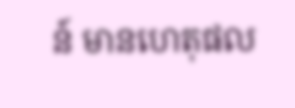ន៍ មានហេតុផល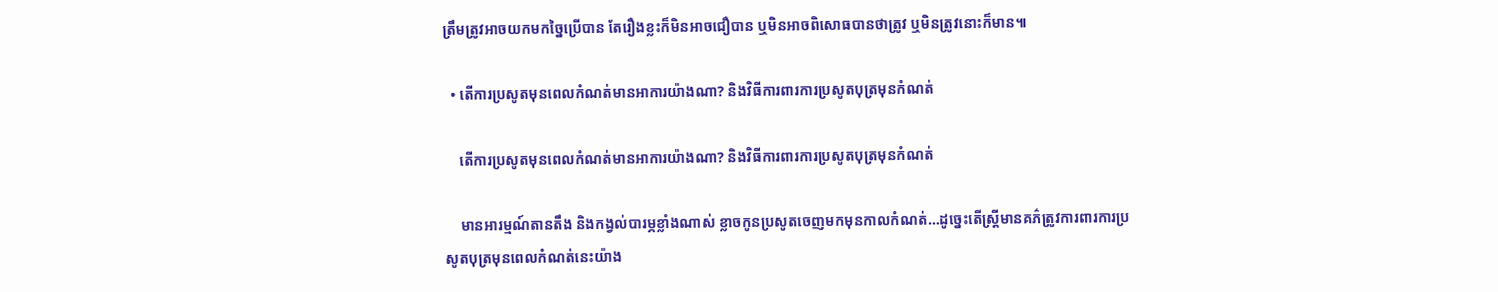ត្រឹមត្រូវអាចយកមកច្នៃប្រើបាន តែរឿងខ្លះក៏មិនអាចជឿបាន ឬមិនអាចពិសោធបានថាត្រូវ ឬមិនត្រូវនោះក៏មាន៕

  • តើការប្រសូតមុនពេលកំណត់មានអាការយ៉ាងណា? និងវិធីការពារការប្រសូតបុត្រមុនកំណត់

    តើការប្រសូតមុនពេលកំណត់មានអាការយ៉ាងណា? និងវិធីការពារការប្រសូតបុត្រមុនកំណត់

    មានអារម្មណ៍តានតឹង និងកង្វល់បារម្ភខ្លាំងណាស់ ខ្លាចកូនប្រសូតចេញមកមុនកាលកំណត់…ដូច្នេះតើស្រ្តីមានគភ៌ត្រូវការពារការប្រសូតបុត្រមុនពេលកំណត់នេះយ៉ាង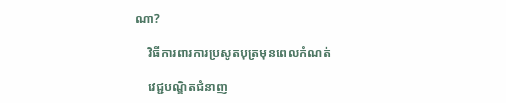ណា?

    វិធីការពារការប្រសូតបុត្រមុនពេលកំណត់

    វេជ្ជបណ្ឌិតជំនាញ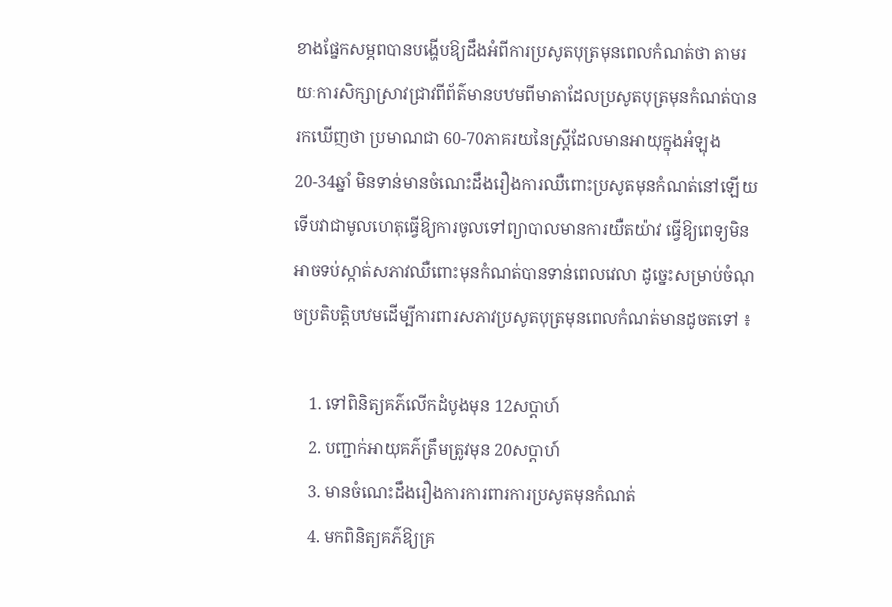ខាងផ្នែកសម្ភពបានបង្ហើបឱ្យដឹងអំពីការប្រសូតបុត្រមុនពេលកំណត់ថា តាមរយៈការសិក្សាស្រាវជ្រាវពីព័ត៌មានបឋមពីមាតាដែលប្រសូតបុត្រមុនកំណត់បានរកឃើញថា ប្រមាណជា 60-70ភាគរយនៃស្រ្តីដែលមានអាយុក្នុងអំឡុង 20-34ឆ្នាំ មិនទាន់មានចំណេះដឹងរឿងការឈឺពោះប្រសូតមុនកំណត់នៅឡើយ ទើបវាជាមូលហេតុធ្វើឱ្យការចូលទៅព្យាបាលមានការយឺតយ៉ាវ ធ្វើឱ្យពេទ្យមិនអាចទប់ស្កាត់សភាវឈឺពោះមុនកំណត់បានទាន់ពេលវេលា ដូច្នេះសម្រាប់ចំណុចប្រតិបត្តិបឋមដើម្បីការពារសភាវប្រសូតបុត្រមុនពេលកំណត់មានដូចតទៅ ៖

    1. ទៅពិនិត្យគភ៌លើកដំបូងមុន 12សប្ដាហ៍
    2. បញ្ជាក់អាយុគភ៌ត្រឹមត្រូវមុន 20សប្ដាហ៍
    3. មានចំណេះដឹងរឿងការការពារការប្រសូតមុនកំណត់
    4. មកពិនិត្យគភ៌ឱ្យគ្រ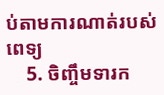ប់តាមការណាត់របស់ពេទ្យ
    5. ចិញ្ចឹមទារក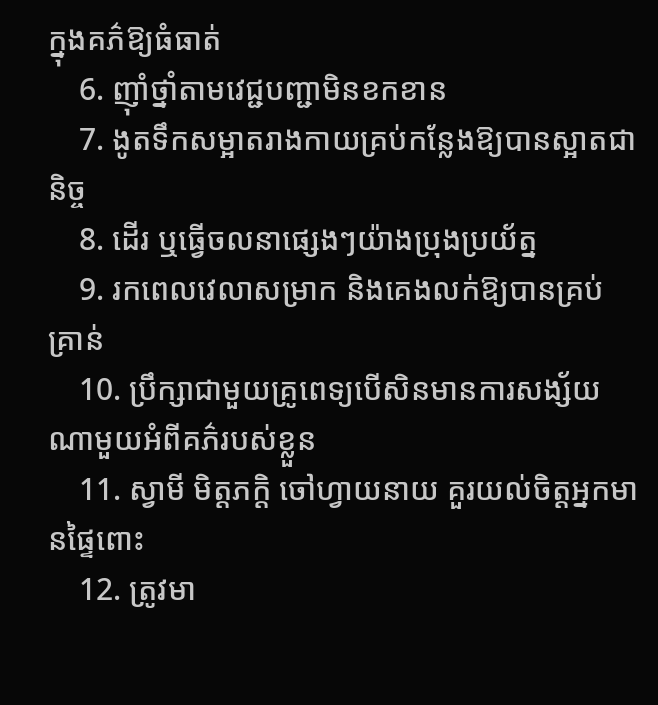ក្នុងគភ៌ឱ្យធំធាត់
    6. ញ៉ាំថ្នាំតាមវេជ្ជបញ្ជាមិនខកខាន
    7. ងូតទឹកសម្អាតរាងកាយគ្រប់កន្លែងឱ្យបានស្អាតជានិច្ច
    8. ដើរ ឬធ្វើចលនាផ្សេងៗយ៉ាងប្រុងប្រយ័ត្ន
    9. រកពេលវេលាសម្រាក និងគេងលក់ឱ្យបានគ្រប់គ្រាន់
    10. ប្រឹក្សាជាមួយគ្រូពេទ្យបើសិនមានការសង្ស័យណាមួយអំពីគភ៌របស់ខ្លួន
    11. ស្វាមី មិត្តភក្តិ ចៅហ្វាយនាយ គួរយល់ចិត្តអ្នកមានផ្ទៃពោះ
    12. ត្រូវមា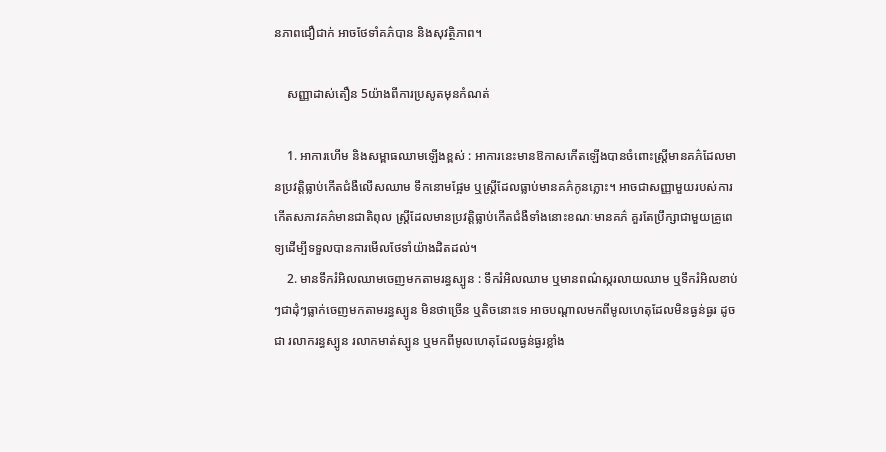នភាពជឿជាក់ អាចថែទាំគភ៌បាន និងសុវត្ថិភាព។

    សញ្ញាដាស់តឿន 5យ៉ាងពីការប្រសូតមុនកំណត់

    1. អាការហើម និងសម្ពាធឈាមឡើងខ្ពស់ : អាការនេះមានឱកាសកើតឡើងបានចំពោះស្រ្តីមានគភ៌ដែលមានប្រវត្តិធ្លាប់កើតជំងឺលើសឈាម ទឹកនោមផ្អែម ឬស្រ្តីដែលធ្លាប់មានគភ៌កូនភ្លោះ។ អាចជាសញ្ញាមួយរបស់ការកើតសភាវគភ៌មានជាតិពុល ស្រ្តីដែលមានប្រវត្តិធ្លាប់កើតជំងឺទាំងនោះខណៈមានគភ៌ គួរតែប្រឹក្សាជាមួយគ្រូពេទ្យដើម្បីទទួលបានការមើលថែទាំយ៉ាងដិតដល់។
    2. មានទឹករំអិលឈាមចេញមកតាមរន្ធស្បូន : ទឹករំអិលឈាម ឬមានពណ៌ស្ករលាយឈាម ឬទឹករំអិលខាប់ៗជាដុំៗធ្លាក់ចេញមកតាមរន្ធស្បូន មិនថាច្រើន ឬតិចនោះទេ អាចបណ្ដាលមកពីមូលហេតុដែលមិនធ្ងន់ធ្ងរ ដូចជា រលាករន្ធស្បូន រលាកមាត់ស្បូន ឬមកពីមូលហេតុដែលធ្ងន់ធ្ងរខ្លាំង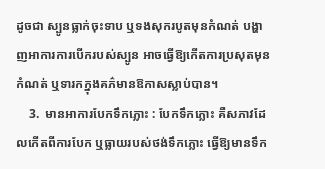ដូចជា ស្បូនធ្លាក់ចុះទាប ឬទងសុករបូតមុនកំណត់ បង្ហាញអាការការបើករបស់ស្បូន អាចធ្វើឱ្យកើតការប្រសុតមុនកំណត់ ឬទារកក្នុងគភ៌មានឱកាសស្លាប់បាន។
    3.  មានអាការបែកទឹកភ្លោះ : បែកទឹកភ្លោះ គឺសភាវដែលកើតពីការបែក ឬធ្លាយរបស់ថង់ទឹកភ្លោះ ធ្វើឱ្យមានទឹក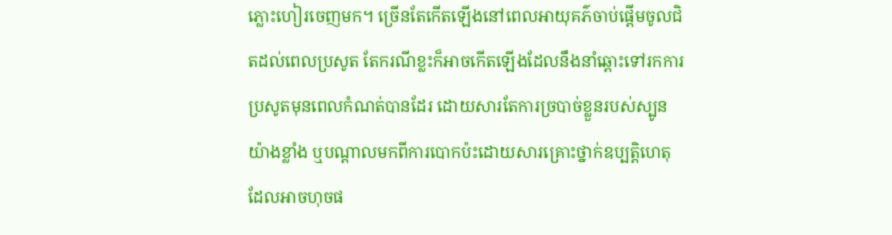ភ្លោះហៀរចេញមក។ ច្រើនតែកើតឡើងនៅពេលអាយុគភ៌ចាប់ផ្ដើមចូលជិតដល់ពេលប្រសូត តែករណីខ្លះក៏អាចកើតឡើងដែលនឹងនាំឆ្ពោះទៅរកការប្រសូតមុនពេលកំណត់បានដែរ ដោយសារតែការច្របាច់ខ្លួនរបស់ស្បូនយ៉ាងខ្លាំង ឬបណ្ដាលមកពីការបោកប៉ះដោយសារគ្រោះថ្នាក់ឧប្បត្តិហេតុ ដែលអាចហុចផ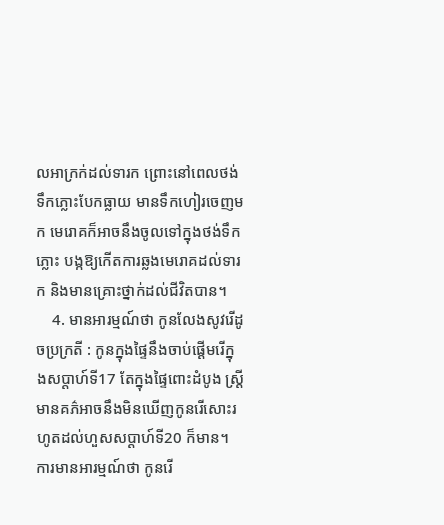លអាក្រក់ដល់ទារក ព្រោះនៅពេលថង់ទឹកភ្លោះបែកធ្លាយ មានទឹកហៀរចេញមក មេរោគក៏អាចនឹងចូលទៅក្នុងថង់ទឹកភ្លោះ បង្កឱ្យកើតការឆ្លងមេរោគដល់ទារក និងមានគ្រោះថ្នាក់ដល់ជីវិតបាន។
    4. មានអារម្មណ៍ថា កូនលែងសូវរើដូចប្រក្រតី : កូនក្នុងផ្ទៃនឹងចាប់ផ្ដើមរើក្នុងសប្ដាហ៍ទី17 តែក្នុងផ្ទៃពោះដំបូង ស្រ្តីមានគភ៌អាចនឹងមិនឃើញកូនរើសោះរហូតដល់ហួសសប្ដាហ៍ទី20 ក៏មាន។ ការមានអារម្មណ៍ថា កូនរើ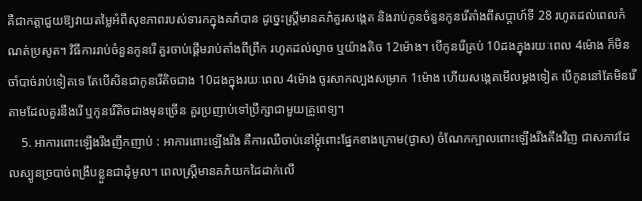គឺជាកត្តាជួយឱ្យវាយតម្លៃអំពីសុខភាពរបស់ទារកក្នុងគភ៌បាន ដូច្នេះស្រ្តីមានគភ៌គួរសង្កេត និងរាប់កូនចំនួនកូនរើតាំងពីសប្ដាហ៍ទី 28 រហូតដល់ពេលកំណត់ប្រសូត។ វិធីការរាប់ចំនួនកូនរើ គួរចាប់ផ្ដើមរាប់តាំងពីព្រឹក រហូតដល់ល្ងាច ឬយ៉ាងតិច 12ម៉ោង។ បើកូនរើគ្រប់ 10ដងក្នុងរយៈពេល 4ម៉ោង ក៏មិនចាំបាច់រាប់ទៀតទេ តែបើសិនជាកូនរើតិចជាង 10ដងក្នុងរយៈពេល 4ម៉ោង ចូរសាកល្បងសម្រាក 1ម៉ោង ហើយសង្កេតមើលម្ដងទៀត បើកូននៅតែមិនរើតាមដែលគួរនឹងរើ ឬកូនរើតិចជាងមុនច្រើន គួរប្រញាប់ទៅប្រឹក្សាជាមួយគ្រូពេទ្យ។
    5. អាការពោះឡើងរឹងញឹកញាប់ : អាការពោះឡើងរឹង គឺការឈឺចាប់នៅម្ដុំពោះផ្នែកខាងក្រោម(ថ្ងាស) ចំណែកក្បាលពោះឡើងរឹងតឹងវិញ ជាសភាវដែលស្បូនច្របាច់ពង្រឹបខ្លួនជាដុំមូល។ ពេលស្រ្តីមានគភ៌យកដៃដាក់លើ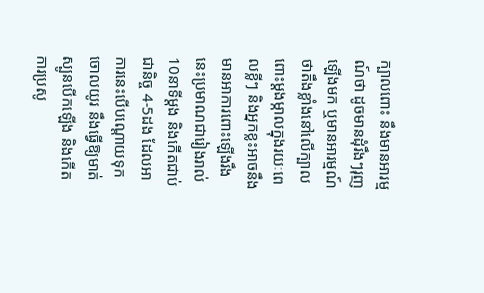ក្បាលពោះ នឹងមានអារម្មណ៍ថា ដូចមានដុំរឹងៗរុញឡើងមក ឬមានអារម្មណ៍ថាតឹងខ្លាំងនៅលើក្បាលពោះម្ដងម្កាលក្នុងរយៈពេលខ្លីៗ និងអ្នកខ្លះអាចនឹងមានអាការពោះឡើងរឹងនេះប្រមាណជារៀងរាល់ 10នាទីម្ដង និងកើតជាប់ជានិច្ច 4-5ដង ដែលអាការនេះបើបណ្ដោយទុកចោលយូរ នឹងធ្វើឱ្យមាត់ស្បូនបើកឡើង និងកើតការប្រសូ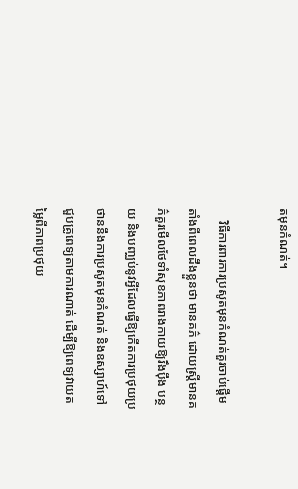តមុនកំណត់។

    វិធីការពារការប្រសូតមុនកំណត់គួរចាប់ផ្ដើមតាំងពីពេលដឹងខ្លួនថា មានគភ៌ ដោយស្រ្តីមានគភ៌គួរមើលថែទាំសុខភាពរាងកាយឱ្យរឹងប៉ឹង បន្ថយ និងបញ្ឈប់នូវអ្វីដែលធ្វើឱ្យកើតការប្រថុយប្រថាននឹងការប្រសូតមុនកំណត់ និងឧស្សាហ៍ទៅជួបគ្រូពេទ្យតាមការណាត់ ដើម្បីឱ្យពេទ្យវាយតម្លៃពីភាពប្រថុយ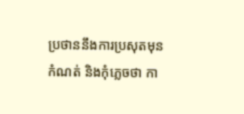ប្រថាននឹងការប្រសុតមុនកំណត់ និងកុំភ្លេចថា កា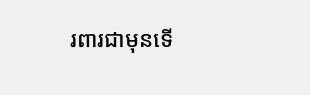រពារជាមុនទើ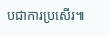បជាការប្រសើរ៕